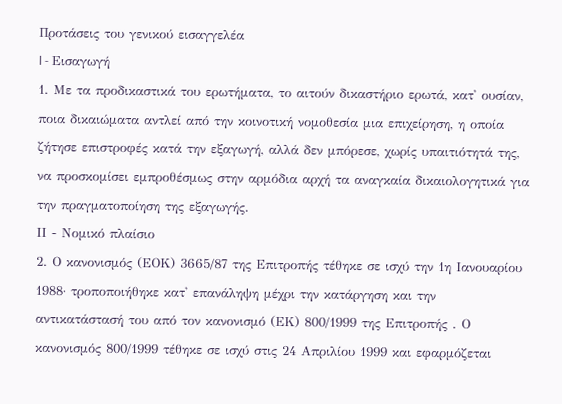Προτάσεις του γενικού εισαγγελέα
I - Εισαγωγή
1. Με τα προδικαστικά του ερωτήματα, το αιτούν δικαστήριο ερωτά, κατ' ουσίαν, ποια δικαιώματα αντλεί από την κοινοτική νομοθεσία μια επιχείρηση, η οποία ζήτησε επιστροφές κατά την εξαγωγή, αλλά δεν μπόρεσε, χωρίς υπαιτιότητά της, να προσκομίσει εμπροθέσμως στην αρμόδια αρχή τα αναγκαία δικαιολογητικά για την πραγματοποίηση της εξαγωγής.
ΙΙ - Νομικό πλαίσιο
2. Ο κανονισμός (ΕΟΚ) 3665/87 της Επιτροπής τέθηκε σε ισχύ την 1η Ιανουαρίου 1988· τροποποιήθηκε κατ' επανάληψη μέχρι την κατάργηση και την αντικατάστασή του από τον κανονισμό (ΕΚ) 800/1999 της Επιτροπής . Ο κανονισμός 800/1999 τέθηκε σε ισχύ στις 24 Απριλίου 1999 και εφαρμόζεται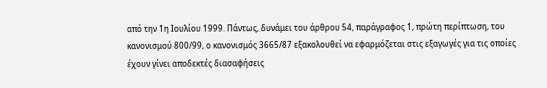από την 1η Ιουλίου 1999. Πάντως, δυνάμει του άρθρου 54, παράγραφος 1, πρώτη περίπτωση, του κανονισμού 800/99, ο κανονισμός 3665/87 εξακολουθεί να εφαρμόζεται στις εξαγωγές για τις οποίες έχουν γίνει αποδεκτές διασαφήσεις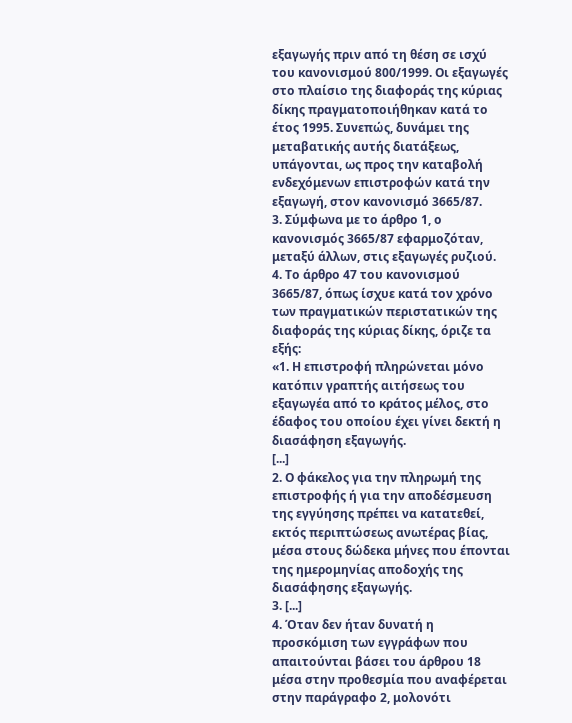εξαγωγής πριν από τη θέση σε ισχύ του κανονισμού 800/1999. Οι εξαγωγές στο πλαίσιο της διαφοράς της κύριας δίκης πραγματοποιήθηκαν κατά το έτος 1995. Συνεπώς, δυνάμει της μεταβατικής αυτής διατάξεως, υπάγονται, ως προς την καταβολή ενδεχόμενων επιστροφών κατά την εξαγωγή, στον κανονισμό 3665/87.
3. Σύμφωνα με το άρθρο 1, ο κανονισμός 3665/87 εφαρμοζόταν, μεταξύ άλλων, στις εξαγωγές ρυζιού.
4. Το άρθρο 47 του κανονισμού 3665/87, όπως ίσχυε κατά τον χρόνο των πραγματικών περιστατικών της διαφοράς της κύριας δίκης, όριζε τα εξής:
«1. Η επιστροφή πληρώνεται μόνο κατόπιν γραπτής αιτήσεως του εξαγωγέα από το κράτος μέλος, στο έδαφος του οποίου έχει γίνει δεκτή η διασάφηση εξαγωγής.
[...]
2. Ο φάκελος για την πληρωμή της επιστροφής ή για την αποδέσμευση της εγγύησης πρέπει να κατατεθεί, εκτός περιπτώσεως ανωτέρας βίας, μέσα στους δώδεκα μήνες που έπονται της ημερομηνίας αποδοχής της διασάφησης εξαγωγής.
3. [...]
4. Όταν δεν ήταν δυνατή η προσκόμιση των εγγράφων που απαιτούνται βάσει του άρθρου 18 μέσα στην προθεσμία που αναφέρεται στην παράγραφο 2, μολονότι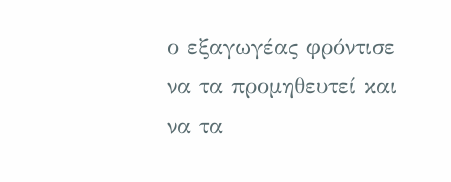ο εξαγωγέας φρόντισε να τα προμηθευτεί και να τα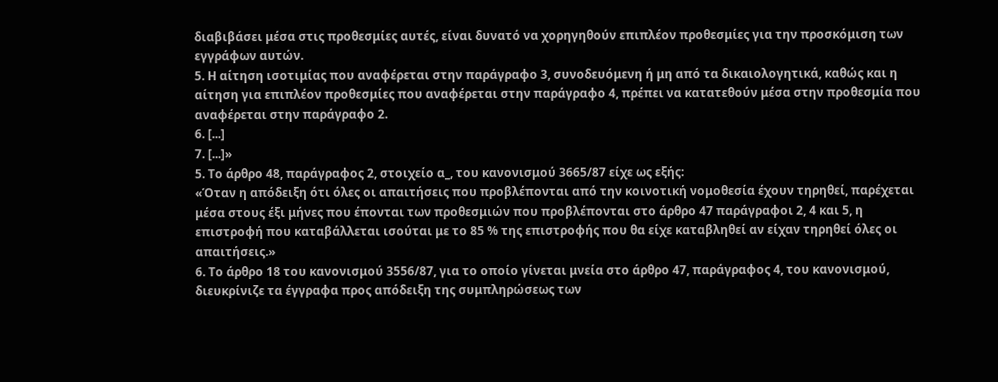διαβιβάσει μέσα στις προθεσμίες αυτές, είναι δυνατό να χορηγηθούν επιπλέον προθεσμίες για την προσκόμιση των εγγράφων αυτών.
5. Η αίτηση ισοτιμίας που αναφέρεται στην παράγραφο 3, συνοδευόμενη ή μη από τα δικαιολογητικά, καθώς και η αίτηση για επιπλέον προθεσμίες που αναφέρεται στην παράγραφο 4, πρέπει να κατατεθούν μέσα στην προθεσμία που αναφέρεται στην παράγραφο 2.
6. [...]
7. [...]»
5. Το άρθρο 48, παράγραφος 2, στοιχείο α_, του κανονισμού 3665/87 είχε ως εξής:
«Όταν η απόδειξη ότι όλες οι απαιτήσεις που προβλέπονται από την κοινοτική νομοθεσία έχουν τηρηθεί, παρέχεται μέσα στους έξι μήνες που έπονται των προθεσμιών που προβλέπονται στο άρθρο 47 παράγραφοι 2, 4 και 5, η επιστροφή που καταβάλλεται ισούται με το 85 % της επιστροφής που θα είχε καταβληθεί αν είχαν τηρηθεί όλες οι απαιτήσεις.»
6. Το άρθρο 18 του κανονισμού 3556/87, για το οποίο γίνεται μνεία στο άρθρο 47, παράγραφος 4, του κανονισμού, διευκρίνιζε τα έγγραφα προς απόδειξη της συμπληρώσεως των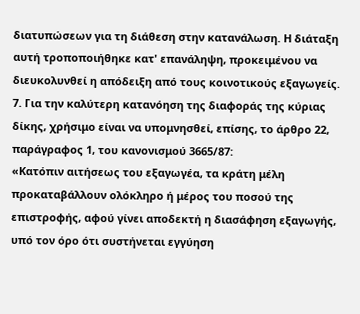διατυπώσεων για τη διάθεση στην κατανάλωση. Η διάταξη αυτή τροποποιήθηκε κατ' επανάληψη, προκειμένου να διευκολυνθεί η απόδειξη από τους κοινοτικούς εξαγωγείς.
7. Για την καλύτερη κατανόηση της διαφοράς της κύριας δίκης, χρήσιμο είναι να υπομνησθεί, επίσης, το άρθρο 22, παράγραφος 1, του κανονισμού 3665/87:
«Κατόπιν αιτήσεως του εξαγωγέα, τα κράτη μέλη προκαταβάλλουν ολόκληρο ή μέρος του ποσού της επιστροφής, αφού γίνει αποδεκτή η διασάφηση εξαγωγής, υπό τον όρο ότι συστήνεται εγγύηση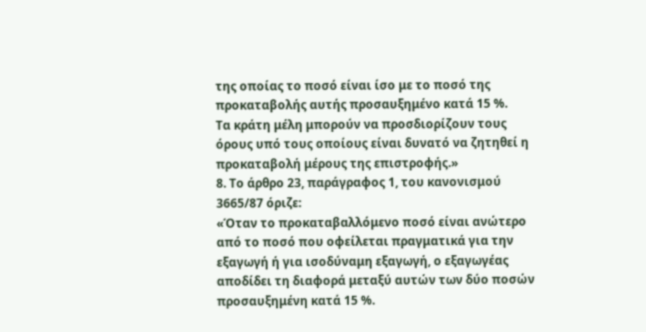της οποίας το ποσό είναι ίσο με το ποσό της προκαταβολής αυτής προσαυξημένο κατά 15 %.
Τα κράτη μέλη μπορούν να προσδιορίζουν τους όρους υπό τους οποίους είναι δυνατό να ζητηθεί η προκαταβολή μέρους της επιστροφής.»
8. Το άρθρο 23, παράγραφος 1, του κανονισμού 3665/87 όριζε:
«Όταν το προκαταβαλλόμενο ποσό είναι ανώτερο από το ποσό που οφείλεται πραγματικά για την εξαγωγή ή για ισοδύναμη εξαγωγή, ο εξαγωγέας αποδίδει τη διαφορά μεταξύ αυτών των δύο ποσών προσαυξημένη κατά 15 %.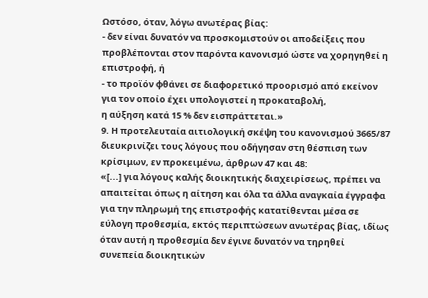Ωστόσο, όταν, λόγω ανωτέρας βίας:
- δεν είναι δυνατόν να προσκομιστούν οι αποδείξεις που προβλέπονται στον παρόντα κανονισμό ώστε να χορηγηθεί η επιστροφή, ή
- το προϊόν φθάνει σε διαφορετικό προορισμό από εκείνον για τον οποίο έχει υπολογιστεί η προκαταβολή,
η αύξηση κατά 15 % δεν εισπράττεται.»
9. Η προτελευταία αιτιολογική σκέψη του κανονισμού 3665/87 διευκρινίζει τους λόγους που οδήγησαν στη θέσπιση των κρίσιμων, εν προκειμένω, άρθρων 47 και 48:
«[...] για λόγους καλής διοικητικής διαχειρίσεως, πρέπει να απαιτείται όπως η αίτηση και όλα τα άλλα αναγκαία έγγραφα για την πληρωμή της επιστροφής κατατίθενται μέσα σε εύλογη προθεσμία, εκτός περιπτώσεων ανωτέρας βίας, ιδίως όταν αυτή η προθεσμία δεν έγινε δυνατόν να τηρηθεί συνεπεία διοικητικών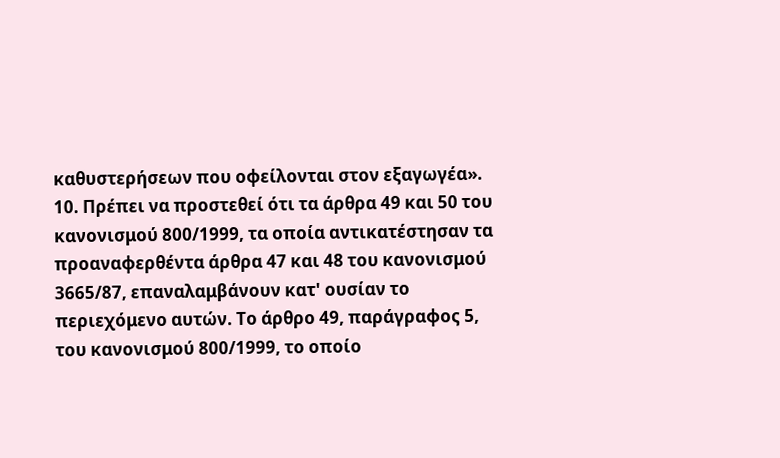καθυστερήσεων που οφείλονται στον εξαγωγέα».
10. Πρέπει να προστεθεί ότι τα άρθρα 49 και 50 του κανονισμού 800/1999, τα οποία αντικατέστησαν τα προαναφερθέντα άρθρα 47 και 48 του κανονισμού 3665/87, επαναλαμβάνουν κατ' ουσίαν το περιεχόμενο αυτών. Το άρθρο 49, παράγραφος 5, του κανονισμού 800/1999, το οποίο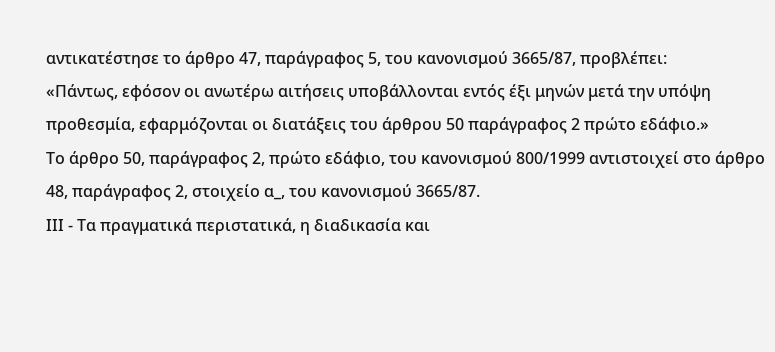αντικατέστησε το άρθρο 47, παράγραφος 5, του κανονισμού 3665/87, προβλέπει:
«Πάντως, εφόσον οι ανωτέρω αιτήσεις υποβάλλονται εντός έξι μηνών μετά την υπόψη προθεσμία, εφαρμόζονται οι διατάξεις του άρθρου 50 παράγραφος 2 πρώτο εδάφιο.»
Το άρθρο 50, παράγραφος 2, πρώτο εδάφιο, του κανονισμού 800/1999 αντιστοιχεί στο άρθρο 48, παράγραφος 2, στοιχείο α_, του κανονισμού 3665/87.
ΙΙΙ - Τα πραγματικά περιστατικά, η διαδικασία και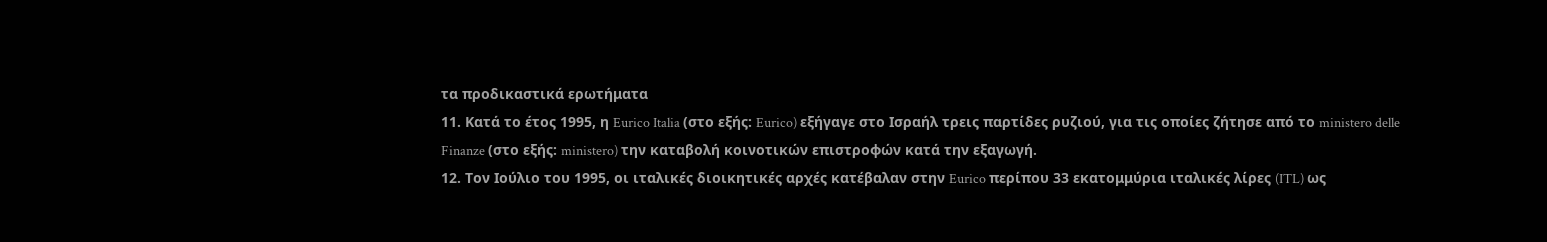τα προδικαστικά ερωτήματα
11. Κατά το έτος 1995, η Eurico Italia (στο εξής: Eurico) εξήγαγε στο Ισραήλ τρεις παρτίδες ρυζιού, για τις οποίες ζήτησε από το ministero delle Finanze (στο εξής: ministero) την καταβολή κοινοτικών επιστροφών κατά την εξαγωγή.
12. Τον Ιούλιο του 1995, οι ιταλικές διοικητικές αρχές κατέβαλαν στην Eurico περίπου 33 εκατομμύρια ιταλικές λίρες (ITL) ως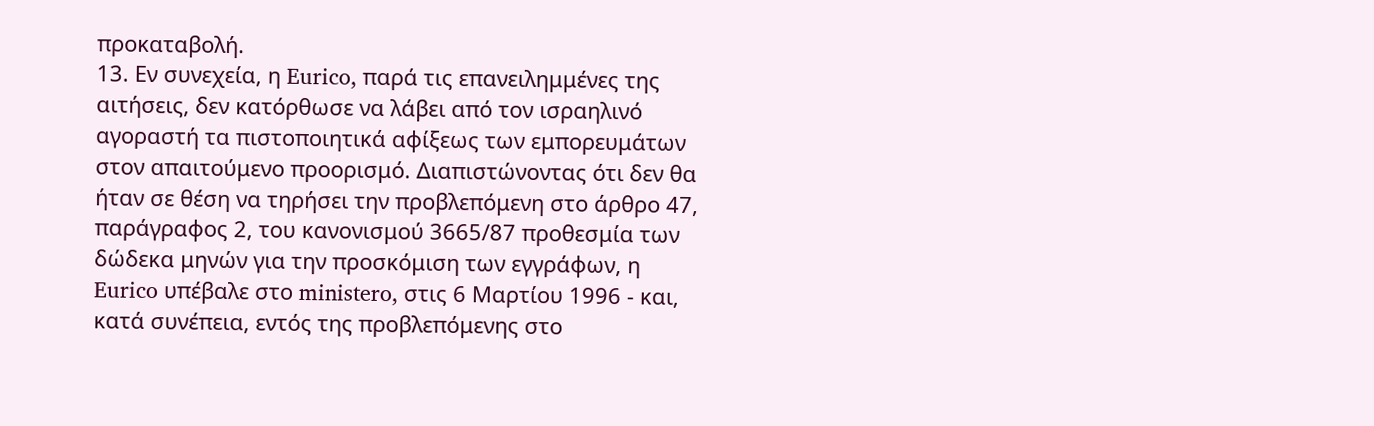προκαταβολή.
13. Εν συνεχεία, η Eurico, παρά τις επανειλημμένες της αιτήσεις, δεν κατόρθωσε να λάβει από τον ισραηλινό αγοραστή τα πιστοποιητικά αφίξεως των εμπορευμάτων στον απαιτούμενο προορισμό. Διαπιστώνοντας ότι δεν θα ήταν σε θέση να τηρήσει την προβλεπόμενη στο άρθρο 47, παράγραφος 2, του κανονισμού 3665/87 προθεσμία των δώδεκα μηνών για την προσκόμιση των εγγράφων, η Eurico υπέβαλε στο ministero, στις 6 Μαρτίου 1996 - και, κατά συνέπεια, εντός της προβλεπόμενης στο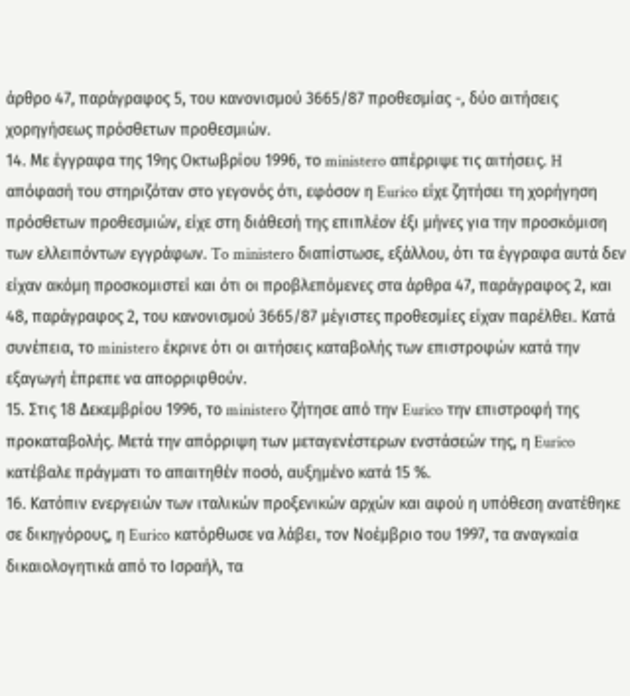άρθρο 47, παράγραφος 5, του κανονισμού 3665/87 προθεσμίας -, δύο αιτήσεις χορηγήσεως πρόσθετων προθεσμιών.
14. Με έγγραφα της 19ης Οκτωβρίου 1996, το ministero απέρριψε τις αιτήσεις. H απόφασή του στηριζόταν στο γεγονός ότι, εφόσον η Eurico είχε ζητήσει τη χορήγηση πρόσθετων προθεσμιών, είχε στη διάθεσή της επιπλέον έξι μήνες για την προσκόμιση των ελλειπόντων εγγράφων. To ministero διαπίστωσε, εξάλλου, ότι τα έγγραφα αυτά δεν είχαν ακόμη προσκομιστεί και ότι οι προβλεπόμενες στα άρθρα 47, παράγραφος 2, και 48, παράγραφος 2, του κανονισμού 3665/87 μέγιστες προθεσμίες είχαν παρέλθει. Κατά συνέπεια, το ministero έκρινε ότι οι αιτήσεις καταβολής των επιστροφών κατά την εξαγωγή έπρεπε να απορριφθούν.
15. Στις 18 Δεκεμβρίου 1996, το ministero ζήτησε από την Eurico την επιστροφή της προκαταβολής. Μετά την απόρριψη των μεταγενέστερων ενστάσεών της, η Eurico κατέβαλε πράγματι το απαιτηθέν ποσό, αυξημένο κατά 15 %.
16. Κατόπιν ενεργειών των ιταλικών προξενικών αρχών και αφού η υπόθεση ανατέθηκε σε δικηγόρους, η Eurico κατόρθωσε να λάβει, τον Νοέμβριο του 1997, τα αναγκαία δικαιολογητικά από το Ισραήλ, τα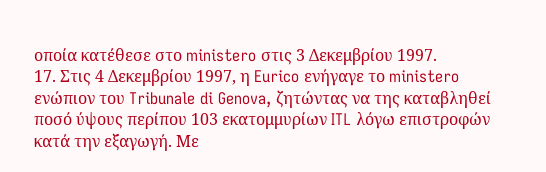οποία κατέθεσε στο ministero στις 3 Δεκεμβρίου 1997.
17. Στις 4 Δεκεμβρίου 1997, η Eurico ενήγαγε το ministero ενώπιον του Tribunale di Genova, ζητώντας να της καταβληθεί ποσό ύψους περίπου 103 εκατομμυρίων ITL λόγω επιστροφών κατά την εξαγωγή. Με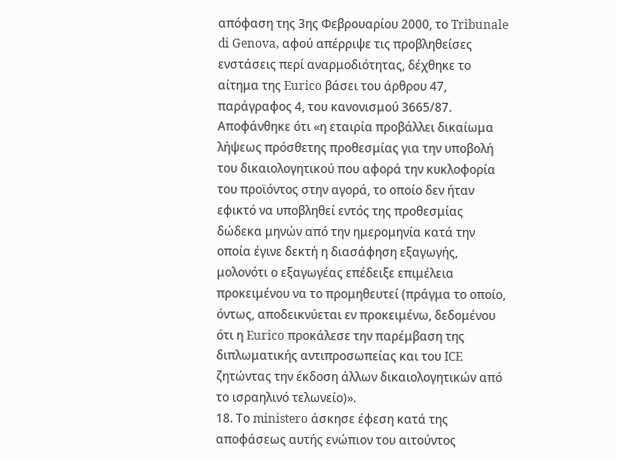απόφαση της 3ης Φεβρουαρίου 2000, το Tribunale di Genova, αφού απέρριψε τις προβληθείσες ενστάσεις περί αναρμοδιότητας, δέχθηκε το αίτημα της Eurico βάσει του άρθρου 47, παράγραφος 4, του κανονισμού 3665/87. Αποφάνθηκε ότι «η εταιρία προβάλλει δικαίωμα λήψεως πρόσθετης προθεσμίας για την υποβολή του δικαιολογητικού που αφορά την κυκλοφορία του προϊόντος στην αγορά, το οποίο δεν ήταν εφικτό να υποβληθεί εντός της προθεσμίας δώδεκα μηνών από την ημερομηνία κατά την οποία έγινε δεκτή η διασάφηση εξαγωγής, μολονότι ο εξαγωγέας επέδειξε επιμέλεια προκειμένου να το προμηθευτεί (πράγμα το οποίο, όντως, αποδεικνύεται εν προκειμένω, δεδομένου ότι η Eurico προκάλεσε την παρέμβαση της διπλωματικής αντιπροσωπείας και του ICE ζητώντας την έκδοση άλλων δικαιολογητικών από το ισραηλινό τελωνείο)».
18. Το ministero άσκησε έφεση κατά της αποφάσεως αυτής ενώπιον του αιτούντος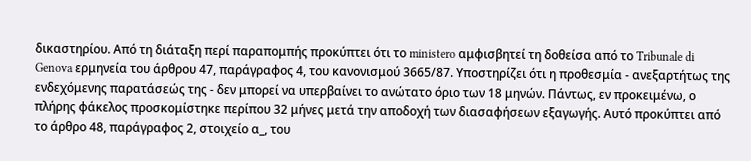δικαστηρίου. Από τη διάταξη περί παραπομπής προκύπτει ότι το ministero αμφισβητεί τη δοθείσα από το Tribunale di Genova ερμηνεία του άρθρου 47, παράγραφος 4, του κανονισμού 3665/87. Υποστηρίζει ότι η προθεσμία - ανεξαρτήτως της ενδεχόμενης παρατάσεώς της - δεν μπορεί να υπερβαίνει το ανώτατο όριο των 18 μηνών. Πάντως, εν προκειμένω, ο πλήρης φάκελος προσκομίστηκε περίπου 32 μήνες μετά την αποδοχή των διασαφήσεων εξαγωγής. Αυτό προκύπτει από το άρθρο 48, παράγραφος 2, στοιχείο α_, του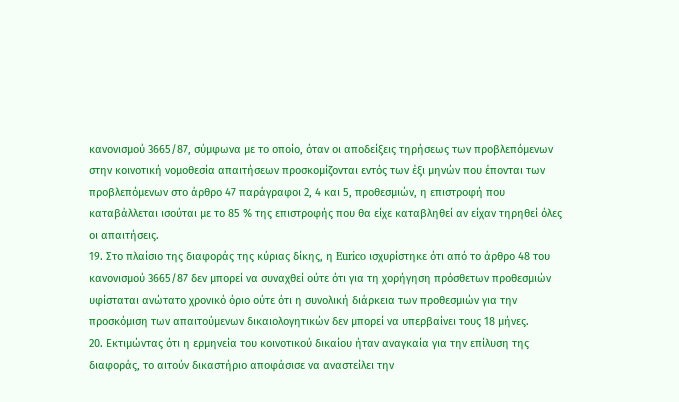κανονισμού 3665/87, σύμφωνα με το οποίο, όταν οι αποδείξεις τηρήσεως των προβλεπόμενων στην κοινοτική νομοθεσία απαιτήσεων προσκομίζονται εντός των έξι μηνών που έπονται των προβλεπόμενων στο άρθρο 47 παράγραφοι 2, 4 και 5, προθεσμιών, η επιστροφή που καταβάλλεται ισούται με το 85 % της επιστροφής που θα είχε καταβληθεί αν είχαν τηρηθεί όλες οι απαιτήσεις.
19. Στο πλαίσιο της διαφοράς της κύριας δίκης, η Eurico ισχυρίστηκε ότι από το άρθρο 48 του κανονισμού 3665/87 δεν μπορεί να συναχθεί ούτε ότι για τη χορήγηση πρόσθετων προθεσμιών υφίσταται ανώτατο χρονικό όριο ούτε ότι η συνολική διάρκεια των προθεσμιών για την προσκόμιση των απαιτούμενων δικαιολογητικών δεν μπορεί να υπερβαίνει τους 18 μήνες.
20. Εκτιμώντας ότι η ερμηνεία του κοινοτικού δικαίου ήταν αναγκαία για την επίλυση της διαφοράς, το αιτούν δικαστήριο αποφάσισε να αναστείλει την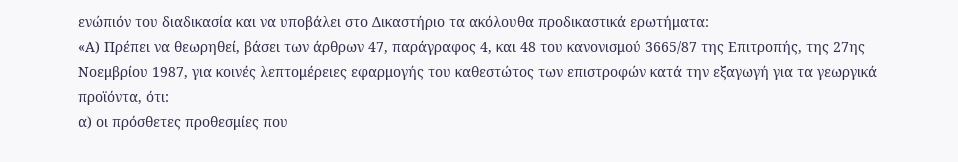ενώπιόν του διαδικασία και να υποβάλει στο Δικαστήριο τα ακόλουθα προδικαστικά ερωτήματα:
«Α) Πρέπει να θεωρηθεί, βάσει των άρθρων 47, παράγραφος 4, και 48 του κανονισμού 3665/87 της Επιτροπής, της 27ης Νοεμβρίου 1987, για κοινές λεπτομέρειες εφαρμογής του καθεστώτος των επιστροφών κατά την εξαγωγή για τα γεωργικά προϊόντα, ότι:
α) οι πρόσθετες προθεσμίες που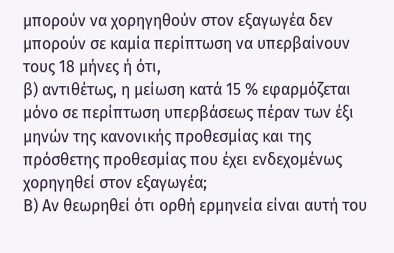μπορούν να χορηγηθούν στον εξαγωγέα δεν μπορούν σε καμία περίπτωση να υπερβαίνουν τους 18 μήνες ή ότι,
β) αντιθέτως, η μείωση κατά 15 % εφαρμόζεται μόνο σε περίπτωση υπερβάσεως πέραν των έξι μηνών της κανονικής προθεσμίας και της πρόσθετης προθεσμίας που έχει ενδεχομένως χορηγηθεί στον εξαγωγέα;
Β) Αν θεωρηθεί ότι ορθή ερμηνεία είναι αυτή του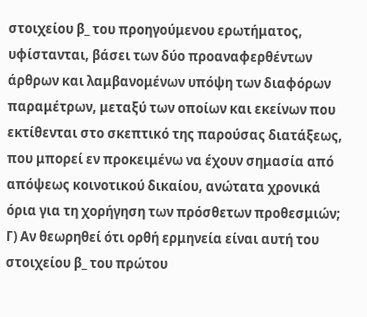στοιχείου β_ του προηγούμενου ερωτήματος, υφίστανται, βάσει των δύο προαναφερθέντων άρθρων και λαμβανομένων υπόψη των διαφόρων παραμέτρων, μεταξύ των οποίων και εκείνων που εκτίθενται στο σκεπτικό της παρούσας διατάξεως, που μπορεί εν προκειμένω να έχουν σημασία από απόψεως κοινοτικού δικαίου, ανώτατα χρονικά όρια για τη χορήγηση των πρόσθετων προθεσμιών;
Γ) Αν θεωρηθεί ότι ορθή ερμηνεία είναι αυτή του στοιχείου β_ του πρώτου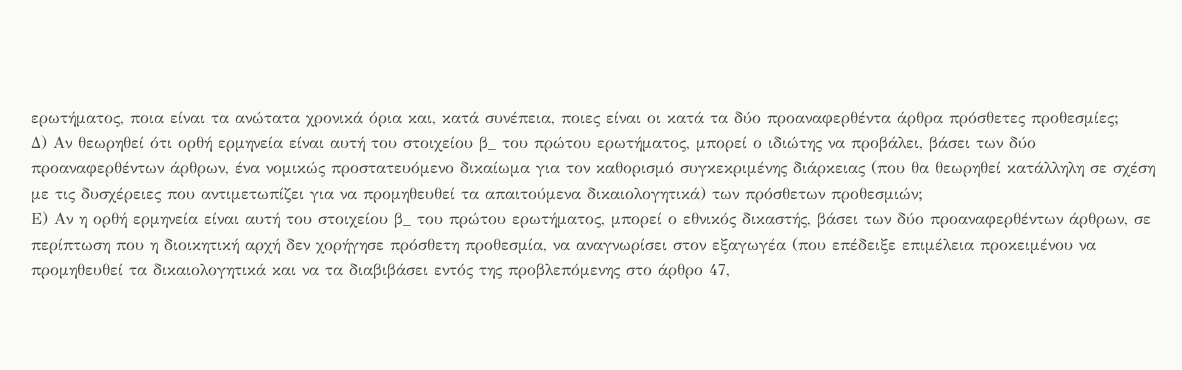ερωτήματος, ποια είναι τα ανώτατα χρονικά όρια και, κατά συνέπεια, ποιες είναι οι κατά τα δύο προαναφερθέντα άρθρα πρόσθετες προθεσμίες;
Δ) Αν θεωρηθεί ότι ορθή ερμηνεία είναι αυτή του στοιχείου β_ του πρώτου ερωτήματος, μπορεί ο ιδιώτης να προβάλει, βάσει των δύο προαναφερθέντων άρθρων, ένα νομικώς προστατευόμενο δικαίωμα για τον καθορισμό συγκεκριμένης διάρκειας (που θα θεωρηθεί κατάλληλη σε σχέση με τις δυσχέρειες που αντιμετωπίζει για να προμηθευθεί τα απαιτούμενα δικαιολογητικά) των πρόσθετων προθεσμιών;
Ε) Αν η ορθή ερμηνεία είναι αυτή του στοιχείου β_ του πρώτου ερωτήματος, μπορεί ο εθνικός δικαστής, βάσει των δύο προαναφερθέντων άρθρων, σε περίπτωση που η διοικητική αρχή δεν χορήγησε πρόσθετη προθεσμία, να αναγνωρίσει στον εξαγωγέα (που επέδειξε επιμέλεια προκειμένου να προμηθευθεί τα δικαιολογητικά και να τα διαβιβάσει εντός της προβλεπόμενης στο άρθρο 47,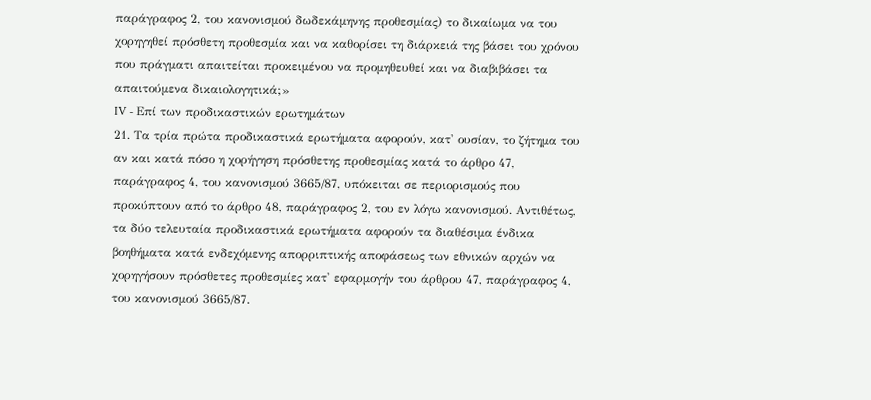παράγραφος 2, του κανονισμού δωδεκάμηνης προθεσμίας) το δικαίωμα να του χορηγηθεί πρόσθετη προθεσμία και να καθορίσει τη διάρκειά της βάσει του χρόνου που πράγματι απαιτείται προκειμένου να προμηθευθεί και να διαβιβάσει τα απαιτούμενα δικαιολογητικά;»
IV - Επί των προδικαστικών ερωτημάτων
21. Τα τρία πρώτα προδικαστικά ερωτήματα αφορούν, κατ' ουσίαν, το ζήτημα του αν και κατά πόσο η χορήγηση πρόσθετης προθεσμίας κατά το άρθρο 47, παράγραφος 4, του κανονισμού 3665/87, υπόκειται σε περιορισμούς που προκύπτουν από το άρθρο 48, παράγραφος 2, του εν λόγω κανονισμού. Αντιθέτως, τα δύο τελευταία προδικαστικά ερωτήματα αφορούν τα διαθέσιμα ένδικα βοηθήματα κατά ενδεχόμενης απορριπτικής αποφάσεως των εθνικών αρχών να χορηγήσουν πρόσθετες προθεσμίες κατ' εφαρμογήν του άρθρου 47, παράγραφος 4, του κανονισμού 3665/87.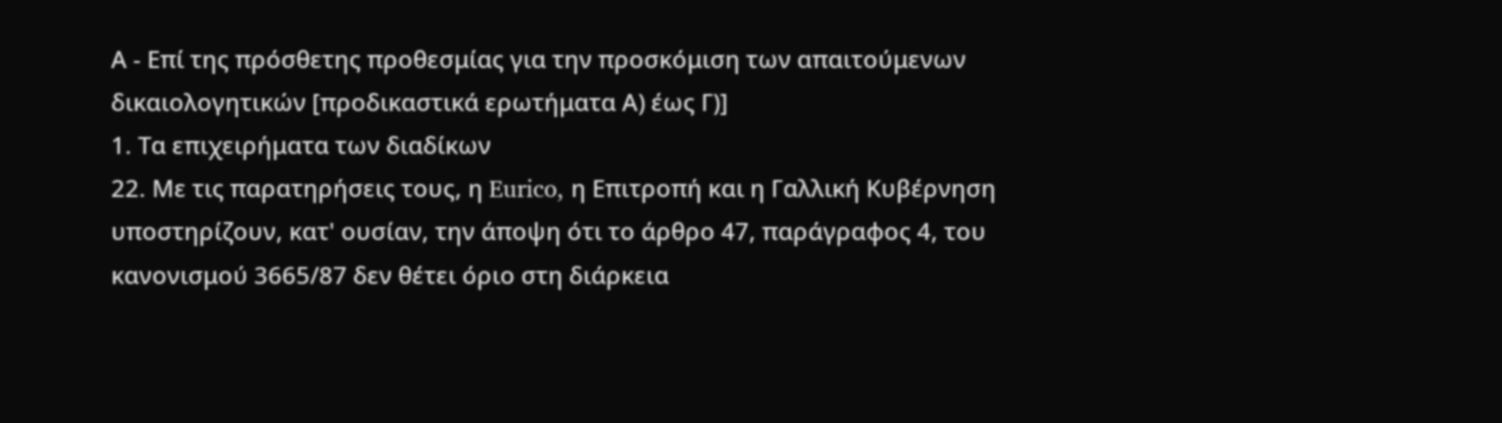Α - Επί της πρόσθετης προθεσμίας για την προσκόμιση των απαιτούμενων δικαιολογητικών [προδικαστικά ερωτήματα Α) έως Γ)]
1. Τα επιχειρήματα των διαδίκων
22. Με τις παρατηρήσεις τους, η Eurico, η Επιτροπή και η Γαλλική Κυβέρνηση υποστηρίζουν, κατ' ουσίαν, την άποψη ότι το άρθρο 47, παράγραφος 4, του κανονισμού 3665/87 δεν θέτει όριο στη διάρκεια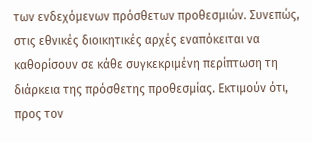των ενδεχόμενων πρόσθετων προθεσμιών. Συνεπώς, στις εθνικές διοικητικές αρχές εναπόκειται να καθορίσουν σε κάθε συγκεκριμένη περίπτωση τη διάρκεια της πρόσθετης προθεσμίας. Εκτιμούν ότι, προς τον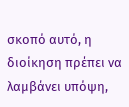σκοπό αυτό, η διοίκηση πρέπει να λαμβάνει υπόψη,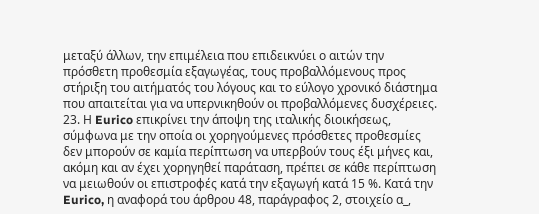μεταξύ άλλων, την επιμέλεια που επιδεικνύει ο αιτών την πρόσθετη προθεσμία εξαγωγέας, τους προβαλλόμενους προς στήριξη του αιτήματός του λόγους και το εύλογο χρονικό διάστημα που απαιτείται για να υπερνικηθούν οι προβαλλόμενες δυσχέρειες.
23. Η Eurico επικρίνει την άποψη της ιταλικής διοικήσεως, σύμφωνα με την οποία οι χορηγούμενες πρόσθετες προθεσμίες δεν μπορούν σε καμία περίπτωση να υπερβούν τους έξι μήνες και, ακόμη και αν έχει χορηγηθεί παράταση, πρέπει σε κάθε περίπτωση να μειωθούν οι επιστροφές κατά την εξαγωγή κατά 15 %. Κατά την Eurico, η αναφορά του άρθρου 48, παράγραφος 2, στοιχείο α_,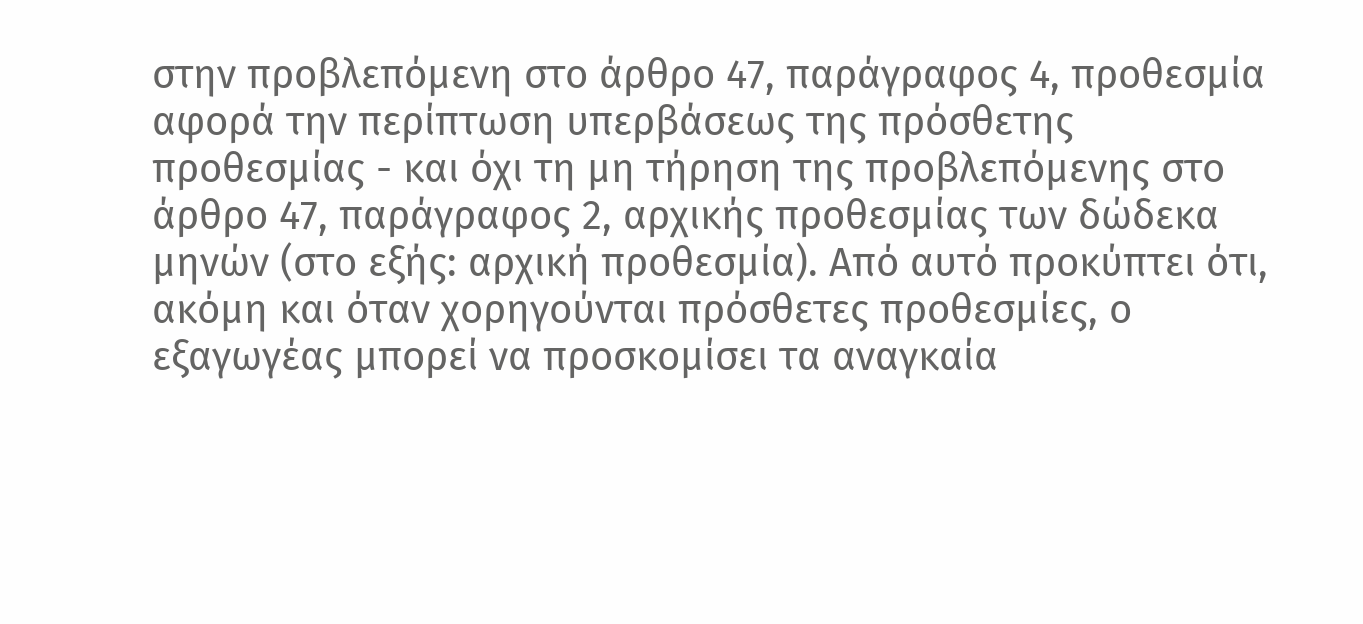στην προβλεπόμενη στο άρθρο 47, παράγραφος 4, προθεσμία αφορά την περίπτωση υπερβάσεως της πρόσθετης προθεσμίας - και όχι τη μη τήρηση της προβλεπόμενης στο άρθρο 47, παράγραφος 2, αρχικής προθεσμίας των δώδεκα μηνών (στο εξής: αρχική προθεσμία). Από αυτό προκύπτει ότι, ακόμη και όταν χορηγούνται πρόσθετες προθεσμίες, ο εξαγωγέας μπορεί να προσκομίσει τα αναγκαία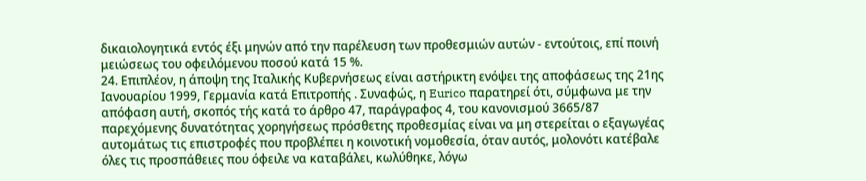δικαιολογητικά εντός έξι μηνών από την παρέλευση των προθεσμιών αυτών - εντούτοις, επί ποινή μειώσεως του οφειλόμενου ποσού κατά 15 %.
24. Επιπλέον, η άποψη της Ιταλικής Κυβερνήσεως είναι αστήρικτη ενόψει της αποφάσεως της 21ης Ιανουαρίου 1999, Γερμανία κατά Επιτροπής . Συναφώς, η Eurico παρατηρεί ότι, σύμφωνα με την απόφαση αυτή, σκοπός τής κατά το άρθρο 47, παράγραφος 4, του κανονισμού 3665/87 παρεχόμενης δυνατότητας χορηγήσεως πρόσθετης προθεσμίας είναι να μη στερείται ο εξαγωγέας αυτομάτως τις επιστροφές που προβλέπει η κοινοτική νομοθεσία, όταν αυτός, μολονότι κατέβαλε όλες τις προσπάθειες που όφειλε να καταβάλει, κωλύθηκε, λόγω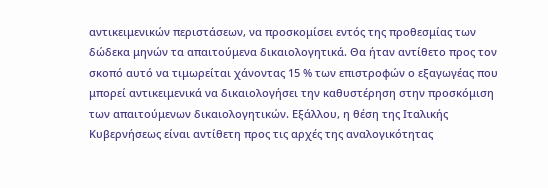αντικειμενικών περιστάσεων, να προσκομίσει εντός της προθεσμίας των δώδεκα μηνών τα απαιτούμενα δικαιολογητικά. Θα ήταν αντίθετο προς τον σκοπό αυτό να τιμωρείται χάνοντας 15 % των επιστροφών ο εξαγωγέας που μπορεί αντικειμενικά να δικαιολογήσει την καθυστέρηση στην προσκόμιση των απαιτούμενων δικαιολογητικών. Εξάλλου, η θέση της Ιταλικής Κυβερνήσεως είναι αντίθετη προς τις αρχές της αναλογικότητας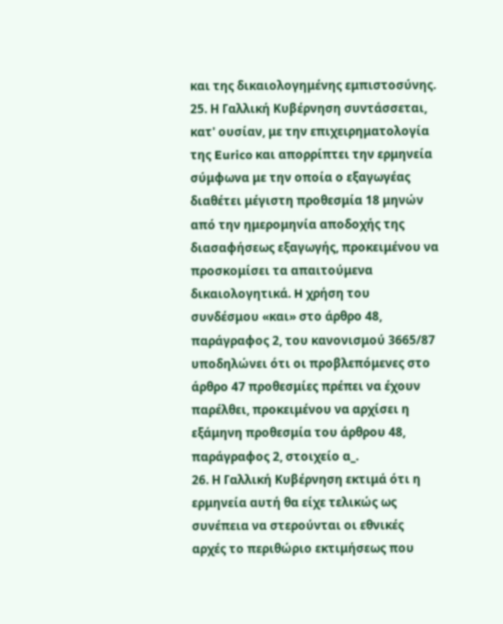και της δικαιολογημένης εμπιστοσύνης.
25. Η Γαλλική Κυβέρνηση συντάσσεται, κατ' ουσίαν, με την επιχειρηματολογία της Eurico και απορρίπτει την ερμηνεία σύμφωνα με την οποία ο εξαγωγέας διαθέτει μέγιστη προθεσμία 18 μηνών από την ημερομηνία αποδοχής της διασαφήσεως εξαγωγής, προκειμένου να προσκομίσει τα απαιτούμενα δικαιολογητικά. H χρήση του συνδέσμου «και» στο άρθρο 48, παράγραφος 2, του κανονισμού 3665/87 υποδηλώνει ότι οι προβλεπόμενες στο άρθρο 47 προθεσμίες πρέπει να έχουν παρέλθει, προκειμένου να αρχίσει η εξάμηνη προθεσμία του άρθρου 48, παράγραφος 2, στοιχείο α_.
26. Η Γαλλική Κυβέρνηση εκτιμά ότι η ερμηνεία αυτή θα είχε τελικώς ως συνέπεια να στερούνται οι εθνικές αρχές το περιθώριο εκτιμήσεως που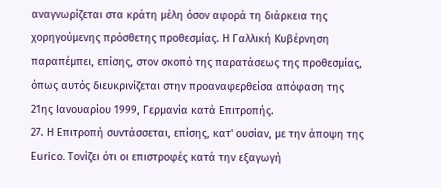αναγνωρίζεται στα κράτη μέλη όσον αφορά τη διάρκεια της χορηγούμενης πρόσθετης προθεσμίας. Η Γαλλική Κυβέρνηση παραπέμπει, επίσης, στον σκοπό της παρατάσεως της προθεσμίας, όπως αυτός διευκρινίζεται στην προαναφερθείσα απόφαση της 21ης Ιανουαρίου 1999, Γερμανία κατά Επιτροπής.
27. Η Επιτροπή συντάσσεται, επίσης, κατ' ουσίαν, με την άποψη της Εurico. Τονίζει ότι οι επιστροφές κατά την εξαγωγή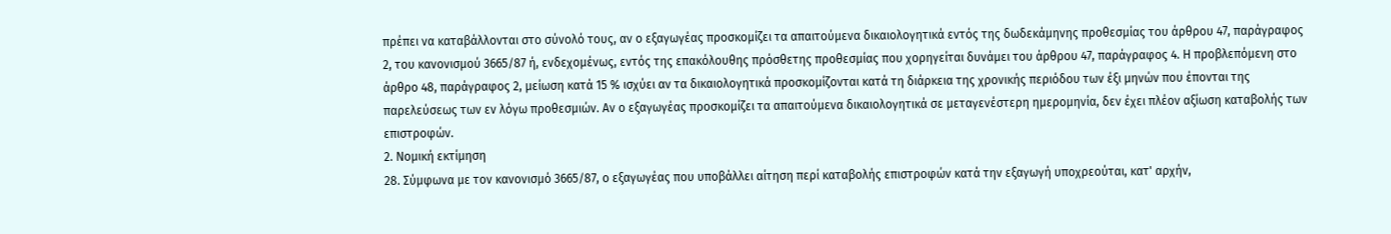πρέπει να καταβάλλονται στο σύνολό τους, αν ο εξαγωγέας προσκομίζει τα απαιτούμενα δικαιολογητικά εντός της δωδεκάμηνης προθεσμίας του άρθρου 47, παράγραφος 2, του κανονισμού 3665/87 ή, ενδεχομένως, εντός της επακόλουθης πρόσθετης προθεσμίας που χορηγείται δυνάμει του άρθρου 47, παράγραφος 4. Η προβλεπόμενη στο άρθρο 48, παράγραφος 2, μείωση κατά 15 % ισχύει αν τα δικαιολογητικά προσκομίζονται κατά τη διάρκεια της χρονικής περιόδου των έξι μηνών που έπονται της παρελεύσεως των εν λόγω προθεσμιών. Αν ο εξαγωγέας προσκομίζει τα απαιτούμενα δικαιολογητικά σε μεταγενέστερη ημερομηνία, δεν έχει πλέον αξίωση καταβολής των επιστροφών.
2. Νομική εκτίμηση
28. Σύμφωνα με τον κανονισμό 3665/87, ο εξαγωγέας που υποβάλλει αίτηση περί καταβολής επιστροφών κατά την εξαγωγή υποχρεούται, κατ' αρχήν,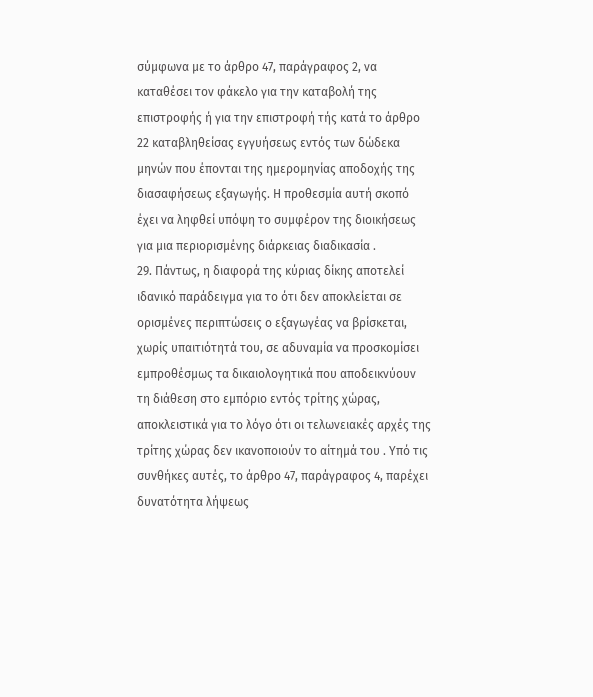σύμφωνα με το άρθρο 47, παράγραφος 2, να καταθέσει τον φάκελο για την καταβολή της επιστροφής ή για την επιστροφή τής κατά το άρθρο 22 καταβληθείσας εγγυήσεως εντός των δώδεκα μηνών που έπονται της ημερομηνίας αποδοχής της διασαφήσεως εξαγωγής. Η προθεσμία αυτή σκοπό έχει να ληφθεί υπόψη το συμφέρον της διοικήσεως για μια περιορισμένης διάρκειας διαδικασία .
29. Πάντως, η διαφορά της κύριας δίκης αποτελεί ιδανικό παράδειγμα για το ότι δεν αποκλείεται σε ορισμένες περιπτώσεις ο εξαγωγέας να βρίσκεται, χωρίς υπαιτιότητά του, σε αδυναμία να προσκομίσει εμπροθέσμως τα δικαιολογητικά που αποδεικνύουν τη διάθεση στο εμπόριο εντός τρίτης χώρας, αποκλειστικά για το λόγο ότι οι τελωνειακές αρχές της τρίτης χώρας δεν ικανοποιούν το αίτημά του . Υπό τις συνθήκες αυτές, το άρθρο 47, παράγραφος 4, παρέχει δυνατότητα λήψεως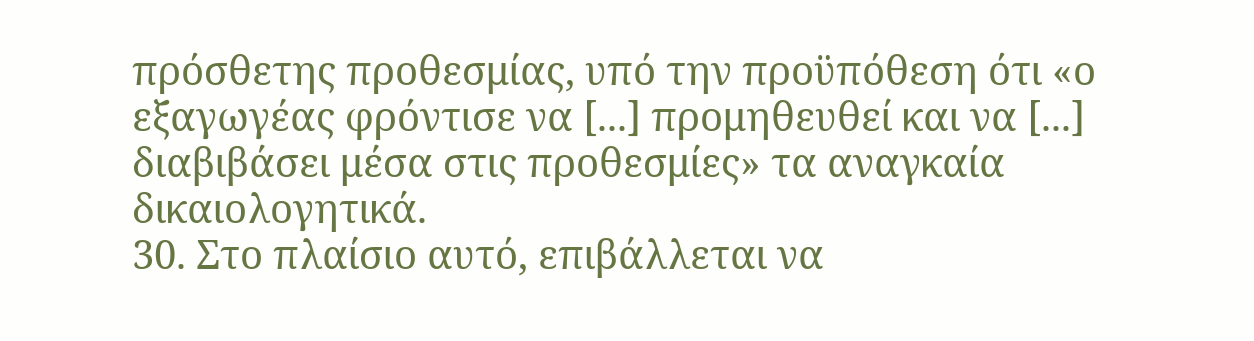πρόσθετης προθεσμίας, υπό την προϋπόθεση ότι «ο εξαγωγέας φρόντισε να [...] προμηθευθεί και να [...] διαβιβάσει μέσα στις προθεσμίες» τα αναγκαία δικαιολογητικά.
30. Στο πλαίσιο αυτό, επιβάλλεται να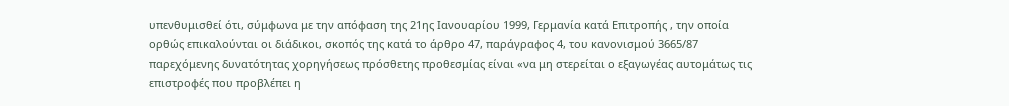υπενθυμισθεί ότι, σύμφωνα με την απόφαση της 21ης Ιανουαρίου 1999, Γερμανία κατά Επιτροπής , την οποία ορθώς επικαλούνται οι διάδικοι, σκοπός της κατά το άρθρο 47, παράγραφος 4, του κανονισμού 3665/87 παρεχόμενης δυνατότητας χορηγήσεως πρόσθετης προθεσμίας είναι «να μη στερείται ο εξαγωγέας αυτομάτως τις επιστροφές που προβλέπει η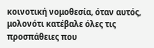κοινοτική νομοθεσία, όταν αυτός, μολονότι κατέβαλε όλες τις προσπάθειες που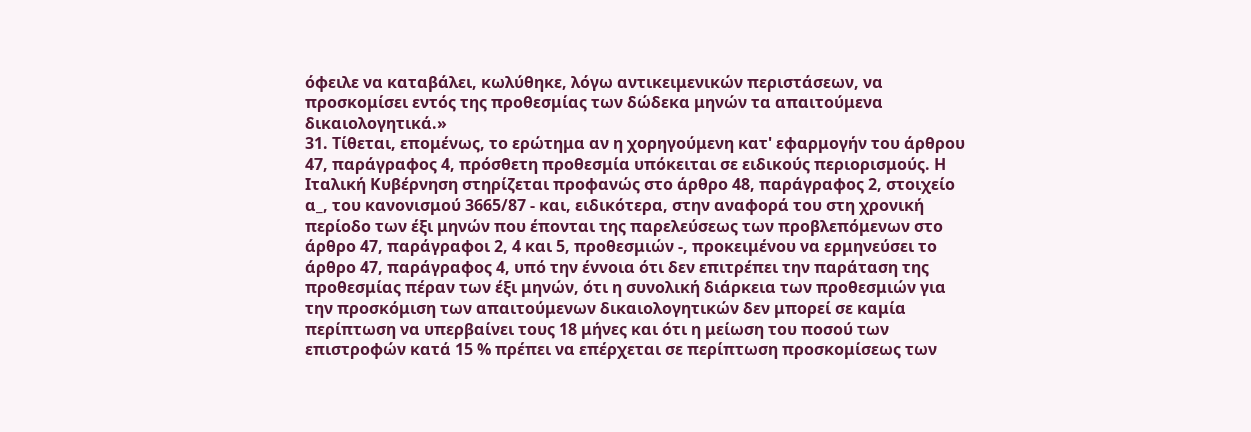όφειλε να καταβάλει, κωλύθηκε, λόγω αντικειμενικών περιστάσεων, να προσκομίσει εντός της προθεσμίας των δώδεκα μηνών τα απαιτούμενα δικαιολογητικά.»
31. Τίθεται, επομένως, το ερώτημα αν η χορηγούμενη κατ' εφαρμογήν του άρθρου 47, παράγραφος 4, πρόσθετη προθεσμία υπόκειται σε ειδικούς περιορισμούς. Η Ιταλική Κυβέρνηση στηρίζεται προφανώς στο άρθρο 48, παράγραφος 2, στοιχείο α_, του κανονισμού 3665/87 - και, ειδικότερα, στην αναφορά του στη χρονική περίοδο των έξι μηνών που έπονται της παρελεύσεως των προβλεπόμενων στο άρθρο 47, παράγραφοι 2, 4 και 5, προθεσμιών -, προκειμένου να ερμηνεύσει το άρθρο 47, παράγραφος 4, υπό την έννοια ότι δεν επιτρέπει την παράταση της προθεσμίας πέραν των έξι μηνών, ότι η συνολική διάρκεια των προθεσμιών για την προσκόμιση των απαιτούμενων δικαιολογητικών δεν μπορεί σε καμία περίπτωση να υπερβαίνει τους 18 μήνες και ότι η μείωση του ποσού των επιστροφών κατά 15 % πρέπει να επέρχεται σε περίπτωση προσκομίσεως των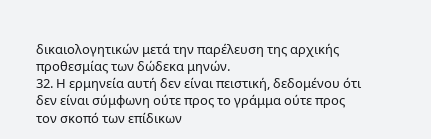δικαιολογητικών μετά την παρέλευση της αρχικής προθεσμίας των δώδεκα μηνών.
32. Η ερμηνεία αυτή δεν είναι πειστική, δεδομένου ότι δεν είναι σύμφωνη ούτε προς το γράμμα ούτε προς τον σκοπό των επίδικων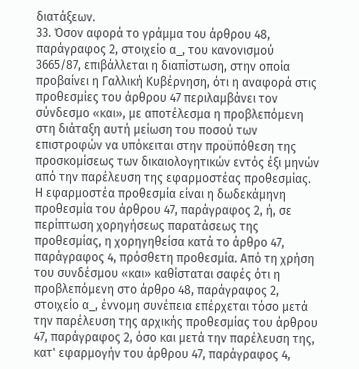διατάξεων.
33. Όσον αφορά το γράμμα του άρθρου 48, παράγραφος 2, στοιχείο α_, του κανονισμού 3665/87, επιβάλλεται η διαπίστωση, στην οποία προβαίνει η Γαλλική Κυβέρνηση, ότι η αναφορά στις προθεσμίες του άρθρου 47 περιλαμβάνει τον σύνδεσμο «και», με αποτέλεσμα η προβλεπόμενη στη διάταξη αυτή μείωση του ποσού των επιστροφών να υπόκειται στην προϋπόθεση της προσκομίσεως των δικαιολογητικών εντός έξι μηνών από την παρέλευση της εφαρμοστέας προθεσμίας. Η εφαρμοστέα προθεσμία είναι η δωδεκάμηνη προθεσμία του άρθρου 47, παράγραφος 2, ή, σε περίπτωση χορηγήσεως παρατάσεως της προθεσμίας, η χορηγηθείσα κατά το άρθρο 47, παράγραφος 4, πρόσθετη προθεσμία. Από τη χρήση του συνδέσμου «και» καθίσταται σαφές ότι η προβλεπόμενη στο άρθρο 48, παράγραφος 2, στοιχείο α_, έννομη συνέπεια επέρχεται τόσο μετά την παρέλευση της αρχικής προθεσμίας του άρθρου 47, παράγραφος 2, όσο και μετά την παρέλευση της, κατ' εφαρμογήν του άρθρου 47, παράγραφος 4,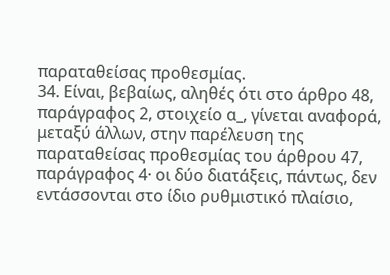παραταθείσας προθεσμίας.
34. Είναι, βεβαίως, αληθές ότι στο άρθρο 48, παράγραφος 2, στοιχείο α_, γίνεται αναφορά, μεταξύ άλλων, στην παρέλευση της παραταθείσας προθεσμίας του άρθρου 47, παράγραφος 4· οι δύο διατάξεις, πάντως, δεν εντάσσονται στο ίδιο ρυθμιστικό πλαίσιο,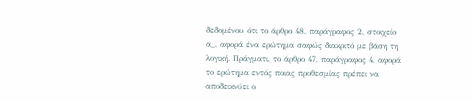δεδομένου ότι το άρθρο 48, παράγραφος 2, στοιχείο α_, αφορά ένα ερώτημα σαφώς διακριτό με βάση τη λογική. Πράγματι, το άρθρο 47, παράγραφος 4, αφορά το ερώτημα εντός ποιας προθεσμίας πρέπει να αποδεικνύει ο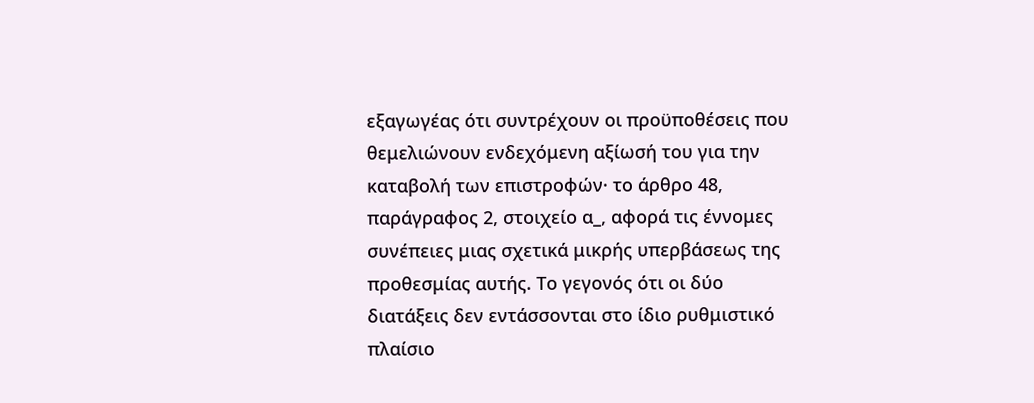εξαγωγέας ότι συντρέχουν οι προϋποθέσεις που θεμελιώνουν ενδεχόμενη αξίωσή του για την καταβολή των επιστροφών· το άρθρο 48, παράγραφος 2, στοιχείο α_, αφορά τις έννομες συνέπειες μιας σχετικά μικρής υπερβάσεως της προθεσμίας αυτής. Το γεγονός ότι οι δύο διατάξεις δεν εντάσσονται στο ίδιο ρυθμιστικό πλαίσιο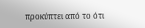προκύπτει από το ότι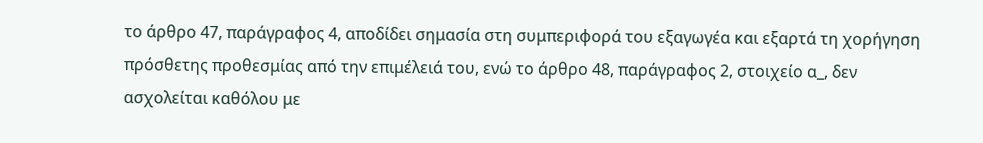το άρθρο 47, παράγραφος 4, αποδίδει σημασία στη συμπεριφορά του εξαγωγέα και εξαρτά τη χορήγηση πρόσθετης προθεσμίας από την επιμέλειά του, ενώ το άρθρο 48, παράγραφος 2, στοιχείο α_, δεν ασχολείται καθόλου με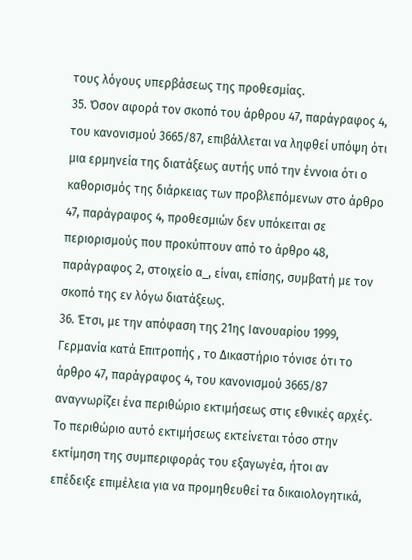τους λόγους υπερβάσεως της προθεσμίας.
35. Όσον αφορά τον σκοπό του άρθρου 47, παράγραφος 4, του κανονισμού 3665/87, επιβάλλεται να ληφθεί υπόψη ότι μια ερμηνεία της διατάξεως αυτής υπό την έννοια ότι ο καθορισμός της διάρκειας των προβλεπόμενων στο άρθρο 47, παράγραφος 4, προθεσμιών δεν υπόκειται σε περιορισμούς που προκύπτουν από το άρθρο 48, παράγραφος 2, στοιχείο α_, είναι, επίσης, συμβατή με τον σκοπό της εν λόγω διατάξεως.
36. Έτσι, με την απόφαση της 21ης Ιανουαρίου 1999, Γερμανία κατά Επιτροπής , το Δικαστήριο τόνισε ότι το άρθρο 47, παράγραφος 4, του κανονισμού 3665/87 αναγνωρίζει ένα περιθώριο εκτιμήσεως στις εθνικές αρχές. Το περιθώριο αυτό εκτιμήσεως εκτείνεται τόσο στην εκτίμηση της συμπεριφοράς του εξαγωγέα, ήτοι αν επέδειξε επιμέλεια για να προμηθευθεί τα δικαιολογητικά,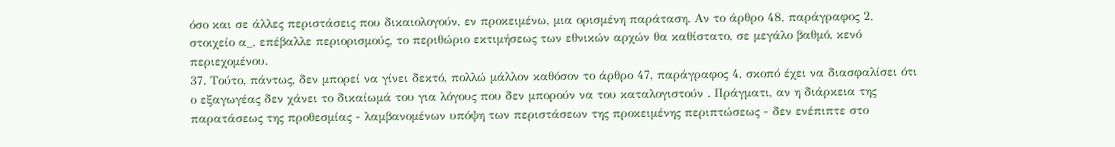όσο και σε άλλες περιστάσεις που δικαιολογούν, εν προκειμένω, μια ορισμένη παράταση. Αν το άρθρο 48, παράγραφος 2, στοιχείο α_, επέβαλλε περιορισμούς, το περιθώριο εκτιμήσεως των εθνικών αρχών θα καθίστατο, σε μεγάλο βαθμό, κενό περιεχομένου.
37. Τούτο, πάντως, δεν μπορεί να γίνει δεκτό, πολλώ μάλλον καθόσον το άρθρο 47, παράγραφος 4, σκοπό έχει να διασφαλίσει ότι ο εξαγωγέας δεν χάνει το δικαίωμά του για λόγους που δεν μπορούν να του καταλογιστούν . Πράγματι, αν η διάρκεια της παρατάσεως της προθεσμίας - λαμβανομένων υπόψη των περιστάσεων της προκειμένης περιπτώσεως - δεν ενέπιπτε στο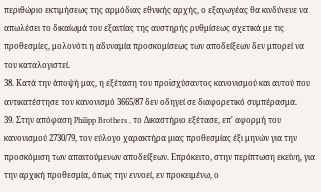περιθώριο εκτιμήσεως της αρμόδιας εθνικής αρχής, ο εξαγωγέας θα κινδύνευε να απωλέσει το δικαίωμά του εξαιτίας της αυστηρής ρυθμίσεως σχετικά με τις προθεσμίες, μολονότι η αδυναμία προσκομίσεως των αποδείξεων δεν μπορεί να του καταλογιστεί.
38. Κατά την άποψή μας, η εξέταση του προϊσχύσαντος κανονισμού και αυτού που αντικατέστησε τον κανονισμό 3665/87 δεν οδηγεί σε διαφορετικό συμπέρασμα.
39. Στην απόφαση Philipp Brothers , το Δικαστήριο εξέτασε, επ' αφορμή του κανονισμού 2730/79, τον εύλογο χαρακτήρα μιας προθεσμίας έξι μηνών για την προσκόμιση των απαιτούμενων αποδείξεων. Επρόκειτο, στην περίπτωση εκείνη, για την αρχική προθεσμία, όπως την εννοεί, εν προκειμένω, ο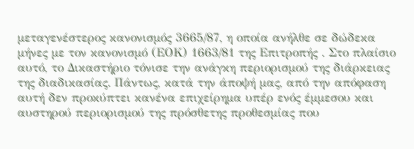μεταγενέστερος κανονισμός 3665/87, η οποία ανήλθε σε δώδεκα μήνες με τον κανονισμό (ΕΟΚ) 1663/81 της Επιτροπής . Στο πλαίσιο αυτό, το Δικαστήριο τόνισε την ανάγκη περιορισμού της διάρκειας της διαδικασίας. Πάντως, κατά την άποψή μας, από την απόφαση αυτή δεν προκύπτει κανένα επιχείρημα υπέρ ενός έμμεσου και αυστηρού περιορισμού της πρόσθετης προθεσμίας που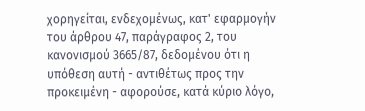χορηγείται, ενδεχομένως, κατ' εφαρμογήν του άρθρου 47, παράγραφος 2, του κανονισμού 3665/87, δεδομένου ότι η υπόθεση αυτή - αντιθέτως προς την προκειμένη - αφορούσε, κατά κύριο λόγο,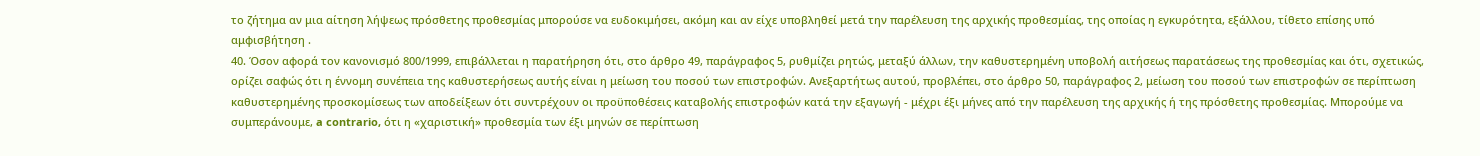το ζήτημα αν μια αίτηση λήψεως πρόσθετης προθεσμίας μπορούσε να ευδοκιμήσει, ακόμη και αν είχε υποβληθεί μετά την παρέλευση της αρχικής προθεσμίας, της οποίας η εγκυρότητα, εξάλλου, τίθετο επίσης υπό αμφισβήτηση .
40. Όσον αφορά τον κανονισμό 800/1999, επιβάλλεται η παρατήρηση ότι, στο άρθρο 49, παράγραφος 5, ρυθμίζει ρητώς, μεταξύ άλλων, την καθυστερημένη υποβολή αιτήσεως παρατάσεως της προθεσμίας και ότι, σχετικώς, ορίζει σαφώς ότι η έννομη συνέπεια της καθυστερήσεως αυτής είναι η μείωση του ποσού των επιστροφών. Ανεξαρτήτως αυτού, προβλέπει, στο άρθρο 50, παράγραφος 2, μείωση του ποσού των επιστροφών σε περίπτωση καθυστερημένης προσκομίσεως των αποδείξεων ότι συντρέχουν οι προϋποθέσεις καταβολής επιστροφών κατά την εξαγωγή - μέχρι έξι μήνες από την παρέλευση της αρχικής ή της πρόσθετης προθεσμίας. Μπορούμε να συμπεράνουμε, a contrario, ότι η «χαριστική» προθεσμία των έξι μηνών σε περίπτωση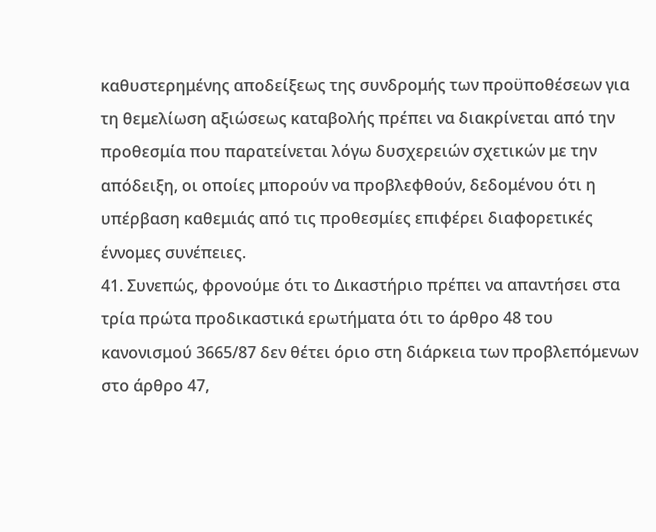καθυστερημένης αποδείξεως της συνδρομής των προϋποθέσεων για τη θεμελίωση αξιώσεως καταβολής πρέπει να διακρίνεται από την προθεσμία που παρατείνεται λόγω δυσχερειών σχετικών με την απόδειξη, οι οποίες μπορούν να προβλεφθούν, δεδομένου ότι η υπέρβαση καθεμιάς από τις προθεσμίες επιφέρει διαφορετικές έννομες συνέπειες.
41. Συνεπώς, φρονούμε ότι το Δικαστήριο πρέπει να απαντήσει στα τρία πρώτα προδικαστικά ερωτήματα ότι το άρθρο 48 του κανονισμού 3665/87 δεν θέτει όριο στη διάρκεια των προβλεπόμενων στο άρθρο 47,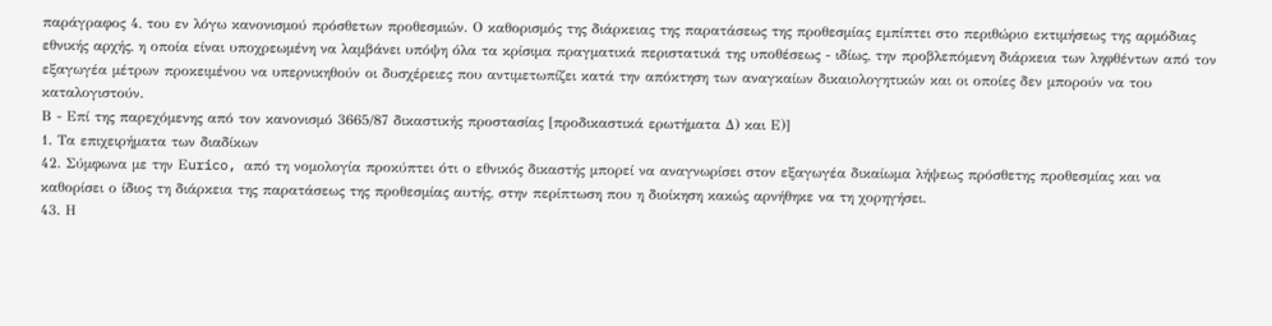παράγραφος 4, του εν λόγω κανονισμού πρόσθετων προθεσμιών. Ο καθορισμός της διάρκειας της παρατάσεως της προθεσμίας εμπίπτει στο περιθώριο εκτιμήσεως της αρμόδιας εθνικής αρχής, η οποία είναι υποχρεωμένη να λαμβάνει υπόψη όλα τα κρίσιμα πραγματικά περιστατικά της υποθέσεως - ιδίως, την προβλεπόμενη διάρκεια των ληφθέντων από τον εξαγωγέα μέτρων προκειμένου να υπερνικηθούν οι δυσχέρειες που αντιμετωπίζει κατά την απόκτηση των αναγκαίων δικαιολογητικών και οι οποίες δεν μπορούν να του καταλογιστούν.
Β - Επί της παρεχόμενης από τον κανονισμό 3665/87 δικαστικής προστασίας [προδικαστικά ερωτήματα Δ) και Ε)]
1. Τα επιχειρήματα των διαδίκων
42. Σύμφωνα με την Εurico, από τη νομολογία προκύπτει ότι ο εθνικός δικαστής μπορεί να αναγνωρίσει στον εξαγωγέα δικαίωμα λήψεως πρόσθετης προθεσμίας και να καθορίσει ο ίδιος τη διάρκεια της παρατάσεως της προθεσμίας αυτής, στην περίπτωση που η διοίκηση κακώς αρνήθηκε να τη χορηγήσει.
43. Η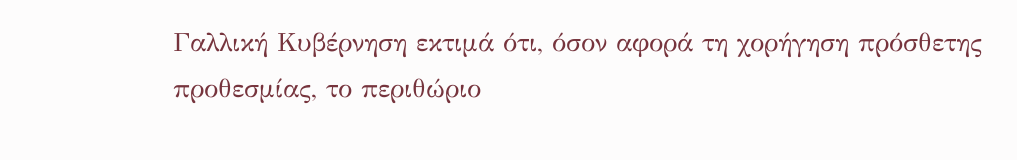Γαλλική Κυβέρνηση εκτιμά ότι, όσον αφορά τη χορήγηση πρόσθετης προθεσμίας, το περιθώριο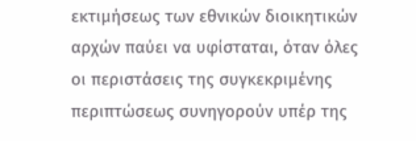εκτιμήσεως των εθνικών διοικητικών αρχών παύει να υφίσταται, όταν όλες οι περιστάσεις της συγκεκριμένης περιπτώσεως συνηγορούν υπέρ της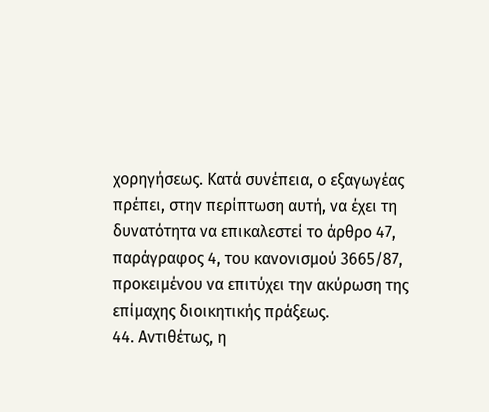χορηγήσεως. Κατά συνέπεια, ο εξαγωγέας πρέπει, στην περίπτωση αυτή, να έχει τη δυνατότητα να επικαλεστεί το άρθρο 47, παράγραφος 4, του κανονισμού 3665/87, προκειμένου να επιτύχει την ακύρωση της επίμαχης διοικητικής πράξεως.
44. Αντιθέτως, η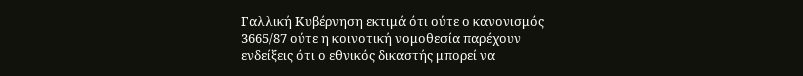Γαλλική Κυβέρνηση εκτιμά ότι ούτε ο κανονισμός 3665/87 ούτε η κοινοτική νομοθεσία παρέχουν ενδείξεις ότι ο εθνικός δικαστής μπορεί να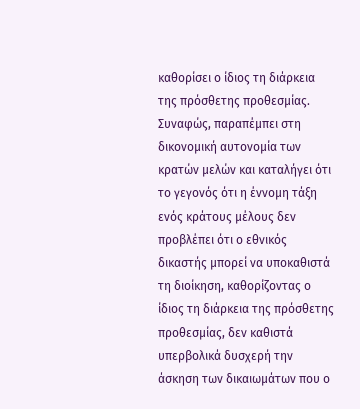καθορίσει ο ίδιος τη διάρκεια της πρόσθετης προθεσμίας. Συναφώς, παραπέμπει στη δικονομική αυτονομία των κρατών μελών και καταλήγει ότι το γεγονός ότι η έννομη τάξη ενός κράτους μέλους δεν προβλέπει ότι ο εθνικός δικαστής μπορεί να υποκαθιστά τη διοίκηση, καθορίζοντας ο ίδιος τη διάρκεια της πρόσθετης προθεσμίας, δεν καθιστά υπερβολικά δυσχερή την άσκηση των δικαιωμάτων που ο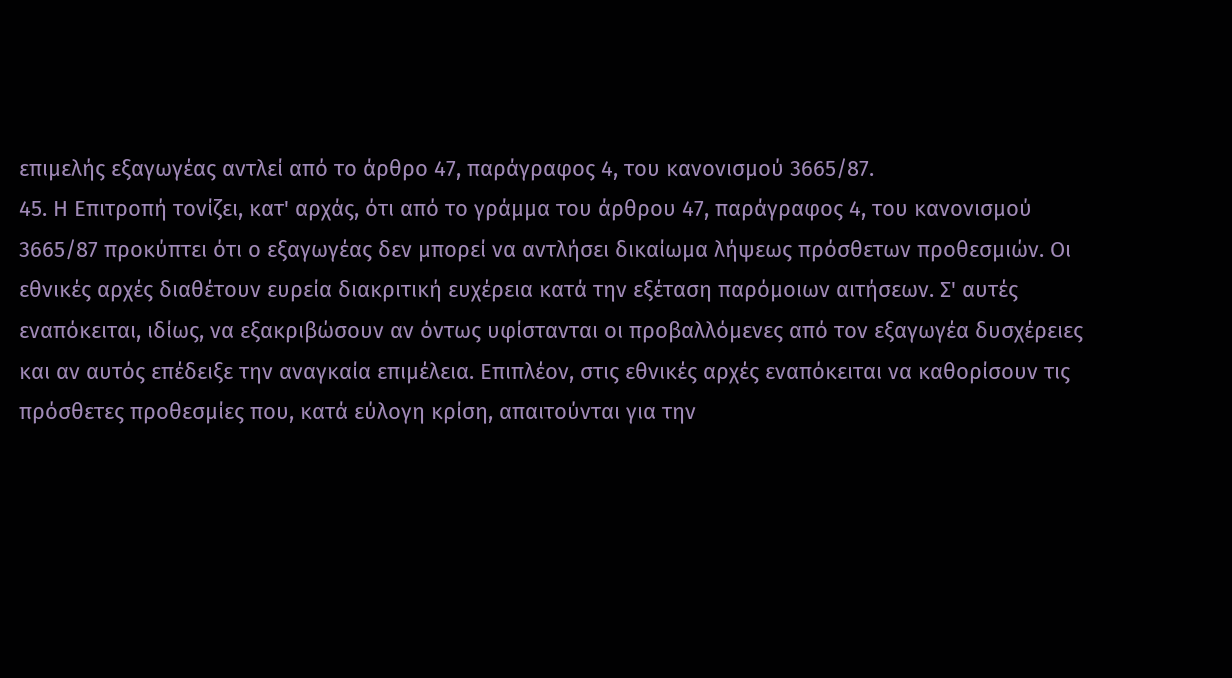επιμελής εξαγωγέας αντλεί από το άρθρο 47, παράγραφος 4, του κανονισμού 3665/87.
45. Η Επιτροπή τονίζει, κατ' αρχάς, ότι από το γράμμα του άρθρου 47, παράγραφος 4, του κανονισμού 3665/87 προκύπτει ότι ο εξαγωγέας δεν μπορεί να αντλήσει δικαίωμα λήψεως πρόσθετων προθεσμιών. Οι εθνικές αρχές διαθέτουν ευρεία διακριτική ευχέρεια κατά την εξέταση παρόμοιων αιτήσεων. Σ' αυτές εναπόκειται, ιδίως, να εξακριβώσουν αν όντως υφίστανται οι προβαλλόμενες από τον εξαγωγέα δυσχέρειες και αν αυτός επέδειξε την αναγκαία επιμέλεια. Επιπλέον, στις εθνικές αρχές εναπόκειται να καθορίσουν τις πρόσθετες προθεσμίες που, κατά εύλογη κρίση, απαιτούνται για την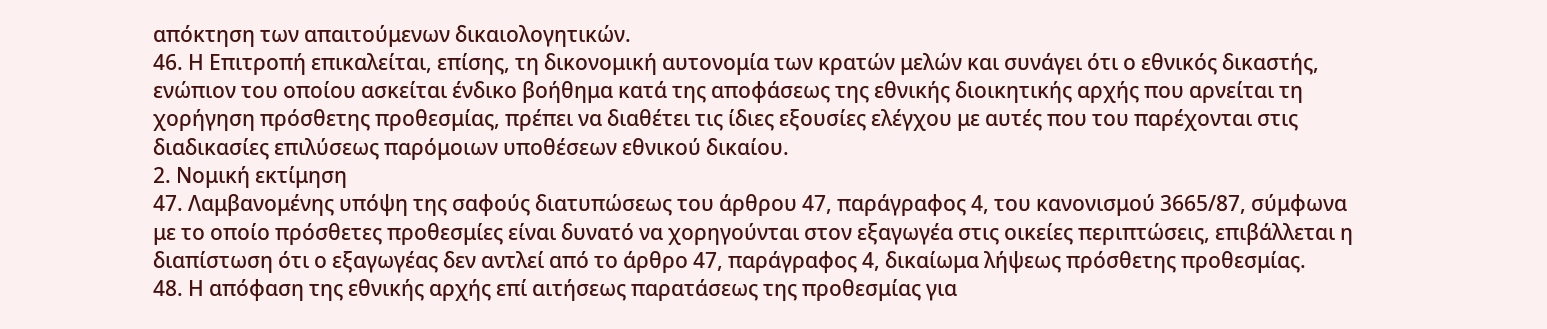απόκτηση των απαιτούμενων δικαιολογητικών.
46. Η Επιτροπή επικαλείται, επίσης, τη δικονομική αυτονομία των κρατών μελών και συνάγει ότι ο εθνικός δικαστής, ενώπιον του οποίου ασκείται ένδικο βοήθημα κατά της αποφάσεως της εθνικής διοικητικής αρχής που αρνείται τη χορήγηση πρόσθετης προθεσμίας, πρέπει να διαθέτει τις ίδιες εξουσίες ελέγχου με αυτές που του παρέχονται στις διαδικασίες επιλύσεως παρόμοιων υποθέσεων εθνικού δικαίου.
2. Νομική εκτίμηση
47. Λαμβανομένης υπόψη της σαφούς διατυπώσεως του άρθρου 47, παράγραφος 4, του κανονισμού 3665/87, σύμφωνα με το οποίο πρόσθετες προθεσμίες είναι δυνατό να χορηγούνται στον εξαγωγέα στις οικείες περιπτώσεις, επιβάλλεται η διαπίστωση ότι ο εξαγωγέας δεν αντλεί από το άρθρο 47, παράγραφος 4, δικαίωμα λήψεως πρόσθετης προθεσμίας.
48. Η απόφαση της εθνικής αρχής επί αιτήσεως παρατάσεως της προθεσμίας για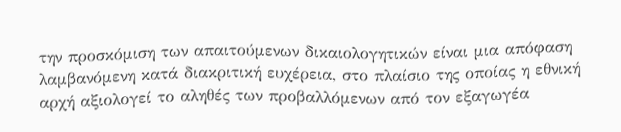την προσκόμιση των απαιτούμενων δικαιολογητικών είναι μια απόφαση λαμβανόμενη κατά διακριτική ευχέρεια, στο πλαίσιο της οποίας η εθνική αρχή αξιολογεί το αληθές των προβαλλόμενων από τον εξαγωγέα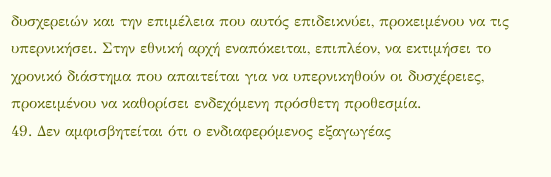δυσχερειών και την επιμέλεια που αυτός επιδεικνύει, προκειμένου να τις υπερνικήσει. Στην εθνική αρχή εναπόκειται, επιπλέον, να εκτιμήσει το χρονικό διάστημα που απαιτείται για να υπερνικηθούν οι δυσχέρειες, προκειμένου να καθορίσει ενδεχόμενη πρόσθετη προθεσμία.
49. Δεν αμφισβητείται ότι ο ενδιαφερόμενος εξαγωγέας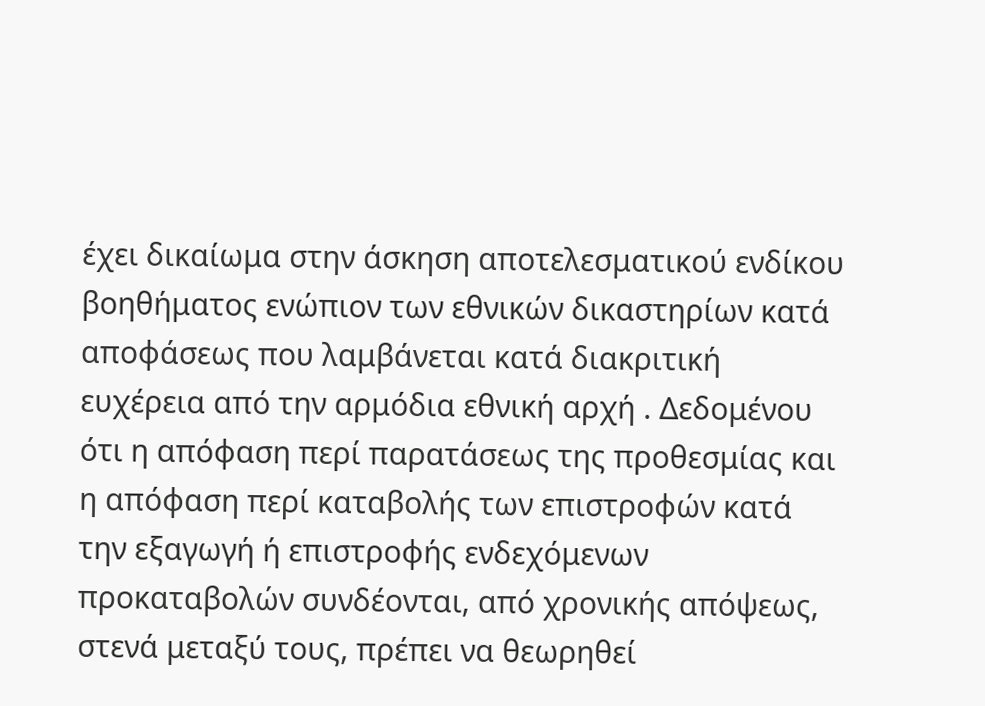έχει δικαίωμα στην άσκηση αποτελεσματικού ενδίκου βοηθήματος ενώπιον των εθνικών δικαστηρίων κατά αποφάσεως που λαμβάνεται κατά διακριτική ευχέρεια από την αρμόδια εθνική αρχή . Δεδομένου ότι η απόφαση περί παρατάσεως της προθεσμίας και η απόφαση περί καταβολής των επιστροφών κατά την εξαγωγή ή επιστροφής ενδεχόμενων προκαταβολών συνδέονται, από χρονικής απόψεως, στενά μεταξύ τους, πρέπει να θεωρηθεί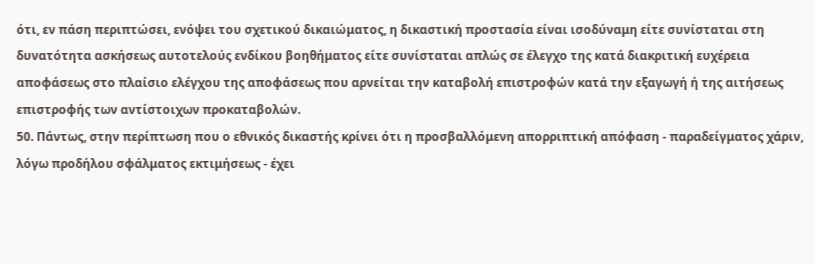ότι, εν πάση περιπτώσει, ενόψει του σχετικού δικαιώματος, η δικαστική προστασία είναι ισοδύναμη είτε συνίσταται στη δυνατότητα ασκήσεως αυτοτελούς ενδίκου βοηθήματος είτε συνίσταται απλώς σε έλεγχο της κατά διακριτική ευχέρεια αποφάσεως στο πλαίσιο ελέγχου της αποφάσεως που αρνείται την καταβολή επιστροφών κατά την εξαγωγή ή της αιτήσεως επιστροφής των αντίστοιχων προκαταβολών.
50. Πάντως, στην περίπτωση που ο εθνικός δικαστής κρίνει ότι η προσβαλλόμενη απορριπτική απόφαση - παραδείγματος χάριν, λόγω προδήλου σφάλματος εκτιμήσεως - έχει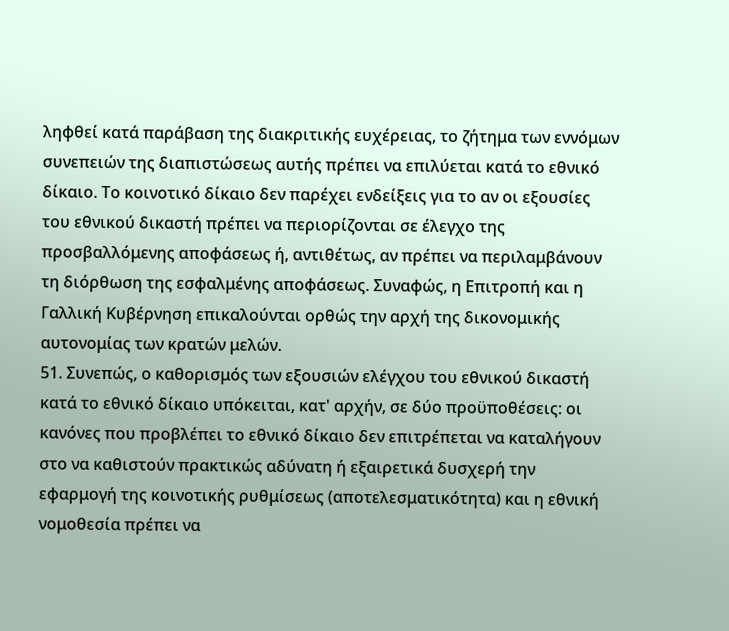ληφθεί κατά παράβαση της διακριτικής ευχέρειας, το ζήτημα των εννόμων συνεπειών της διαπιστώσεως αυτής πρέπει να επιλύεται κατά το εθνικό δίκαιο. Το κοινοτικό δίκαιο δεν παρέχει ενδείξεις για το αν οι εξουσίες του εθνικού δικαστή πρέπει να περιορίζονται σε έλεγχο της προσβαλλόμενης αποφάσεως ή, αντιθέτως, αν πρέπει να περιλαμβάνουν τη διόρθωση της εσφαλμένης αποφάσεως. Συναφώς, η Επιτροπή και η Γαλλική Κυβέρνηση επικαλούνται ορθώς την αρχή της δικονομικής αυτονομίας των κρατών μελών.
51. Συνεπώς, ο καθορισμός των εξουσιών ελέγχου του εθνικού δικαστή κατά το εθνικό δίκαιο υπόκειται, κατ' αρχήν, σε δύο προϋποθέσεις: οι κανόνες που προβλέπει το εθνικό δίκαιο δεν επιτρέπεται να καταλήγουν στο να καθιστούν πρακτικώς αδύνατη ή εξαιρετικά δυσχερή την εφαρμογή της κοινοτικής ρυθμίσεως (αποτελεσματικότητα) και η εθνική νομοθεσία πρέπει να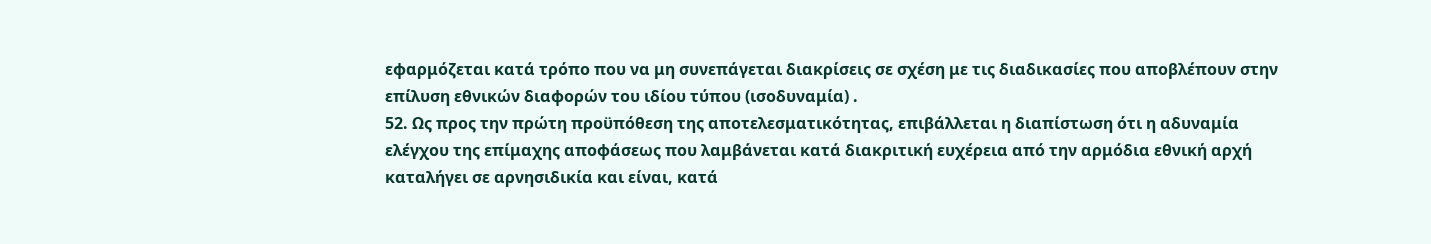εφαρμόζεται κατά τρόπο που να μη συνεπάγεται διακρίσεις σε σχέση με τις διαδικασίες που αποβλέπουν στην επίλυση εθνικών διαφορών του ιδίου τύπου (ισοδυναμία) .
52. Ως προς την πρώτη προϋπόθεση της αποτελεσματικότητας, επιβάλλεται η διαπίστωση ότι η αδυναμία ελέγχου της επίμαχης αποφάσεως που λαμβάνεται κατά διακριτική ευχέρεια από την αρμόδια εθνική αρχή καταλήγει σε αρνησιδικία και είναι, κατά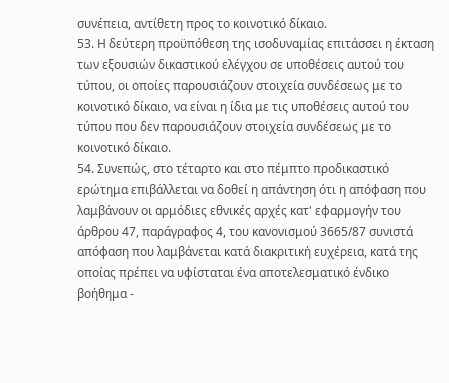συνέπεια, αντίθετη προς το κοινοτικό δίκαιο.
53. Η δεύτερη προϋπόθεση της ισοδυναμίας επιτάσσει η έκταση των εξουσιών δικαστικού ελέγχου σε υποθέσεις αυτού του τύπου, οι οποίες παρουσιάζουν στοιχεία συνδέσεως με το κοινοτικό δίκαιο, να είναι η ίδια με τις υποθέσεις αυτού του τύπου που δεν παρουσιάζουν στοιχεία συνδέσεως με το κοινοτικό δίκαιο.
54. Συνεπώς, στο τέταρτο και στο πέμπτο προδικαστικό ερώτημα επιβάλλεται να δοθεί η απάντηση ότι η απόφαση που λαμβάνουν οι αρμόδιες εθνικές αρχές κατ' εφαρμογήν του άρθρου 47, παράγραφος 4, του κανονισμού 3665/87 συνιστά απόφαση που λαμβάνεται κατά διακριτική ευχέρεια, κατά της οποίας πρέπει να υφίσταται ένα αποτελεσματικό ένδικο βοήθημα -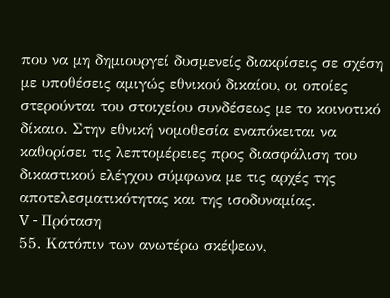που να μη δημιουργεί δυσμενείς διακρίσεις σε σχέση με υποθέσεις αμιγώς εθνικού δικαίου, οι οποίες στερούνται του στοιχείου συνδέσεως με το κοινοτικό δίκαιο. Στην εθνική νομοθεσία εναπόκειται να καθορίσει τις λεπτομέρειες προς διασφάλιση του δικαστικού ελέγχου σύμφωνα με τις αρχές της αποτελεσματικότητας και της ισοδυναμίας.
V - Πρόταση
55. Κατόπιν των ανωτέρω σκέψεων,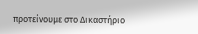προτείνουμε στο Δικαστήριο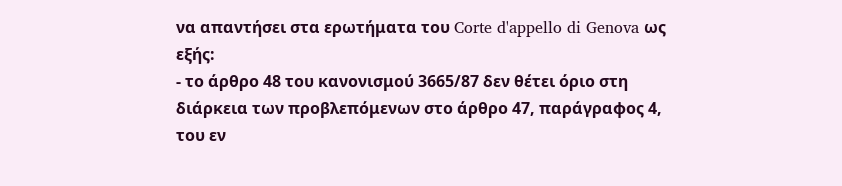να απαντήσει στα ερωτήματα του Corte d'appello di Genova ως εξής:
- το άρθρο 48 του κανονισμού 3665/87 δεν θέτει όριο στη διάρκεια των προβλεπόμενων στο άρθρο 47, παράγραφος 4, του εν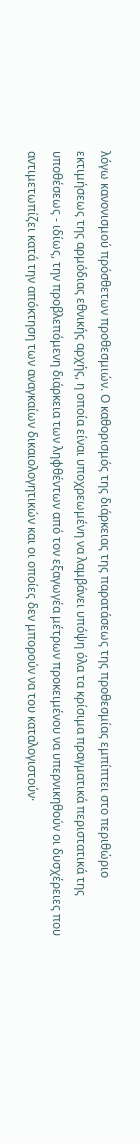λόγω κανονισμού πρόσθετων προθεσμιών. Ο καθορισμός της διάρκειας της παρατάσεως της προθεσμίας εμπίπτει στο περιθώριο εκτιμήσεως της αρμόδιας εθνικής αρχής, η οποία είναι υποχρεωμένη να λαμβάνει υπόψη όλα τα κρίσιμα πραγματικά περιστατικά της υποθέσεως - ιδίως, την προβλεπόμενη διάρκεια των ληφθέντων από τον εξαγωγέα μέτρων προκειμένου να υπερνικηθούν οι δυσχέρειες που αντιμετωπίζει κατά την απόκτηση των αναγκαίων δικαιολογητικών και οι οποίες δεν μπορούν να του καταλογιστούν·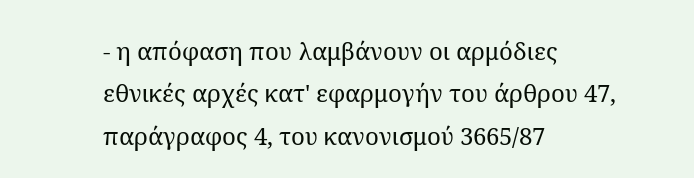- η απόφαση που λαμβάνουν οι αρμόδιες εθνικές αρχές κατ' εφαρμογήν του άρθρου 47, παράγραφος 4, του κανονισμού 3665/87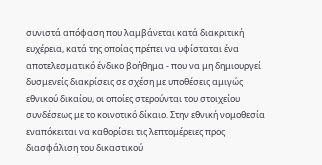συνιστά απόφαση που λαμβάνεται κατά διακριτική ευχέρεια, κατά της οποίας πρέπει να υφίσταται ένα αποτελεσματικό ένδικο βοήθημα - που να μη δημιουργεί δυσμενείς διακρίσεις σε σχέση με υποθέσεις αμιγώς εθνικού δικαίου, οι οποίες στερούνται του στοιχείου συνδέσεως με το κοινοτικό δίκαιο. Στην εθνική νομοθεσία εναπόκειται να καθορίσει τις λεπτομέρειες προς διασφάλιση του δικαστικού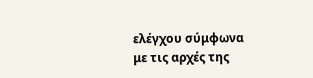ελέγχου σύμφωνα με τις αρχές της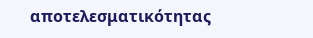αποτελεσματικότητας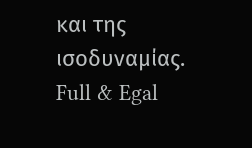και της ισοδυναμίας.
Full & Egal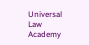Universal Law Academy